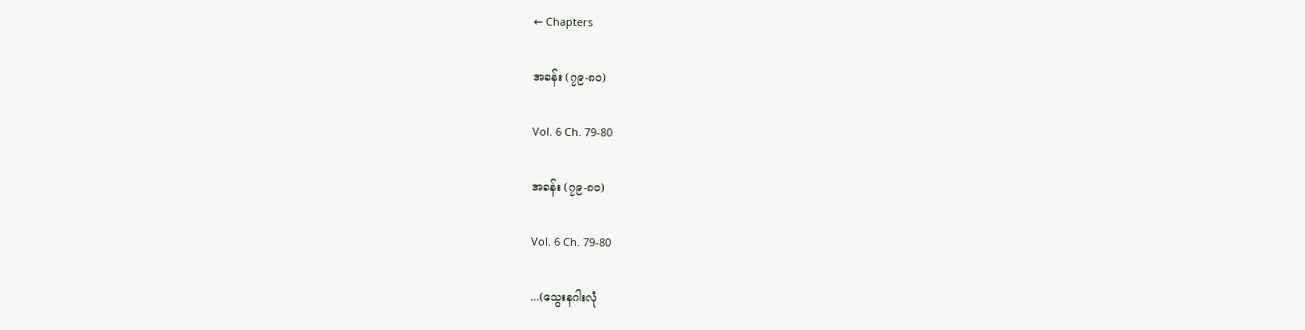← Chapters

အခန်း (၇၉-၈၀)

Vol. 6 Ch. 79-80

အခန်း (၇၉-၈၀)

Vol. 6 Ch. 79-80

...(သွေးနဂါးလုံ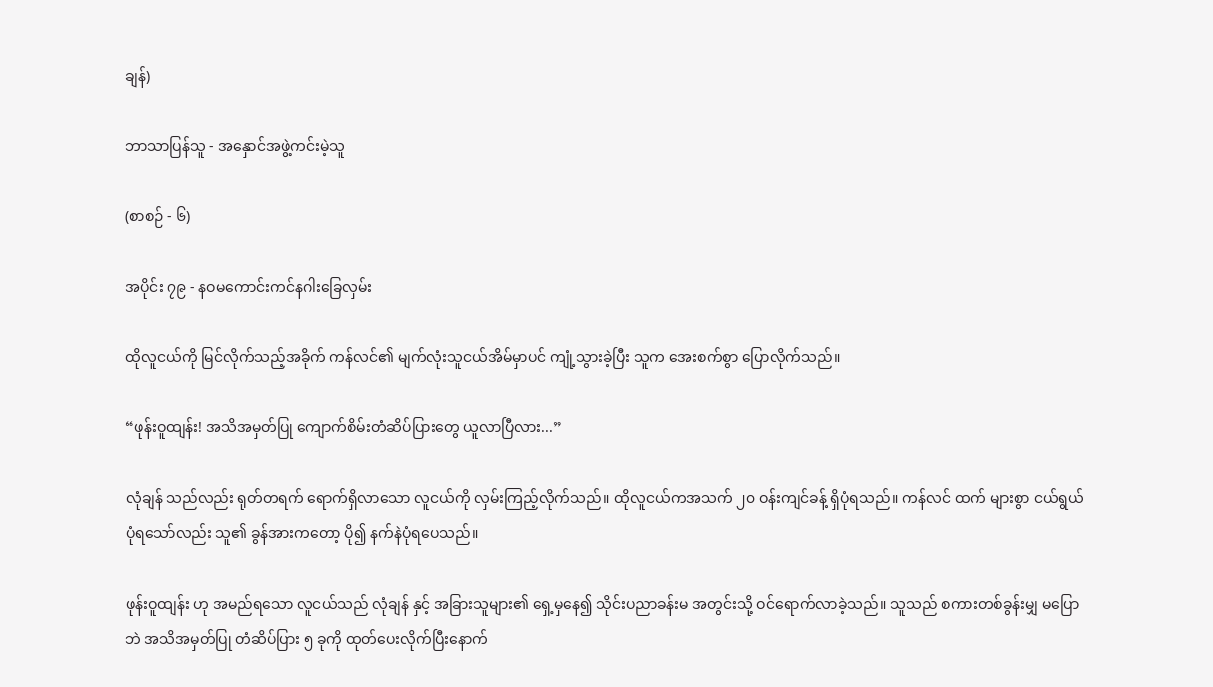ချန်)

ဘာသာပြန်သူ - အနှောင်အဖွဲ့ကင်းမဲ့သူ

(စာစဉ် - ၆)

အပိုင်း ၇၉ - နဝမကောင်းကင်နဂါးခြေလှမ်း

ထိုလူငယ်ကို မြင်လိုက်သည့်အခိုက် ကန်လင်၏ မျက်လုံးသူငယ်အိမ်မှာပင် ကျုံ့သွားခဲ့ပြီး သူက အေးစက်စွာ ပြောလိုက်သည်။

“ဖုန်းဝူထျန်း! အသိအမှတ်ပြု ကျောက်စိမ်းတံဆိပ်ပြားတွေ ယူလာပြီလား...”

လုံချန် သည်လည်း ရုတ်တရက် ရောက်ရှိလာသော လူငယ်ကို လှမ်းကြည့်လိုက်သည်။ ထိုလူငယ်ကအသက် ၂၀ ဝန်းကျင်ခန့် ရှိပုံရသည်။ ကန်လင် ထက် များစွာ ငယ်ရွယ်ပုံရသော်လည်း သူ၏ ခွန်အားကတော့ ပို၍ နက်နဲပုံရပေသည်။

ဖုန်းဝူထျန်း ဟု အမည်ရသော လူငယ်သည် လုံချန် နှင့် အခြားသူများ၏ ရှေ့မှနေ၍ သိုင်းပညာခန်းမ အတွင်းသို့ ဝင်ရောက်လာခဲ့သည်။ သူသည် စကားတစ်ခွန်းမျှ မပြောဘဲ အသိအမှတ်ပြု တံဆိပ်ပြား ၅ ခုကို ထုတ်ပေးလိုက်ပြီးနောက်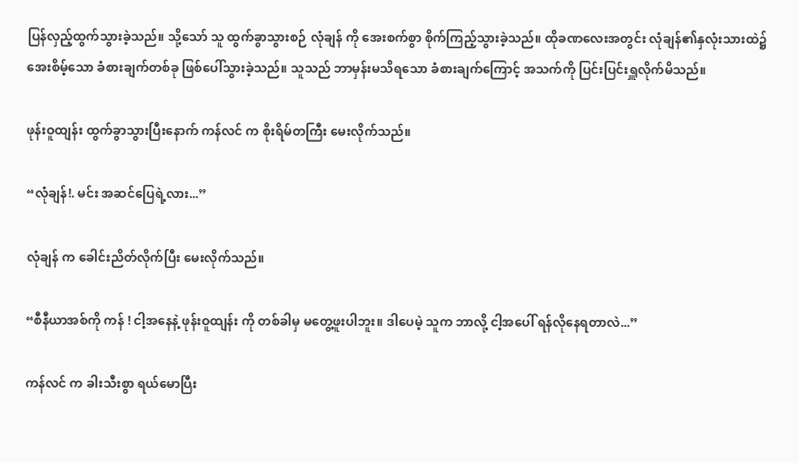ပြန်လှည့်ထွက်သွားခဲ့သည်။ သို့သော် သူ ထွက်ခွာသွားစဉ် လုံချန် ကို အေးစက်စွာ စိုက်ကြည့်သွားခဲ့သည်။ ထိုခဏလေးအတွင်း လုံချန်၏နှလုံးသားထဲ၌ အေးစိမ့်သော ခံစားချက်တစ်ခု ဖြစ်ပေါ်သွားခဲ့သည်။ သူသည် ဘာမှန်းမသိရသော ခံစားချက်ကြောင့် အသက်ကို ပြင်းပြင်းရှူလိုက်မိသည်။

ဖုန်းဝူထျန်း ထွက်ခွာသွားပြီးနောက် ကန်လင် က စိုးရိမ်တကြီး မေးလိုက်သည်။

“လုံချန်!. မင်း အဆင်ပြေရဲ့လား...”

လုံချန် က ခေါင်းညိတ်လိုက်ပြီး မေးလိုက်သည်။

“စီနီယာအစ်ကို ကန် ! ငါ့အနေနဲ့ ဖုန်းဝူထျန်း ကို တစ်ခါမှ မတွေ့ဖူးပါဘူး။ ဒါပေမဲ့ သူက ဘာလို့ ငါ့အပေါ် ရန်လိုနေရတာလဲ...”

ကန်လင် က ခါးသီးစွာ ရယ်မောပြီး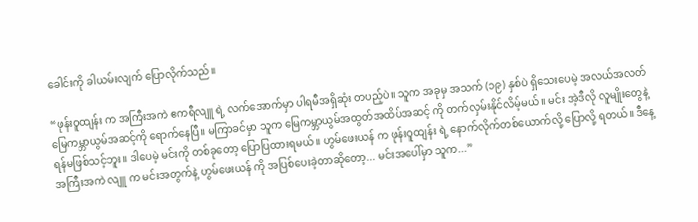ခေါင်းကို ခါယမ်းလျက် ပြောလိုက်သည်။

“ဖုန်းဝူထျန်း က အကြီးအကဲ ဧကရီလျူ ရဲ့ လက်အောက်မှာ ပါရမီအရှိဆုံး တပည့်ပဲ။ သူက အခုမှ အသက် (၁၉) နှစ်ပဲ ရှိသေးပေမဲ့ အလယ်အလတ် မြေကမ္ဘာယွမ်အဆင့်ကို ရောက်နေပြီ။ မကြာခင်မှာ သူက မြေကမ္ဘာယွမ်အထွတ်အထိပ်အဆင့် ကို တက်လှမ်းနိုင်လိမ့်မယ်။ မင်း အဲ့ဒီလို လူမျိုးတွေနဲ့ ရန်မဖြစ်သင့်ဘူး။ ဒါပေမဲ့ မင်းကို တစ်ခုတော့ ပြောပြထားရမယ်။ ဟွမ်ဖေးယန် က ဖုန်းဝူထျန်း ရဲ့ နောက်လိုက်တစ်ယောက်လို့ ပြောလို့ ရတယ်။ ဒီနေ့ အကြီးအကဲ လျူ က မင်းအတွက်နဲ့ ဟွမ်ဖေးယန် ကို အပြစ်ပေးခဲ့တာဆိုတော့... မင်းအပေါ်မှာ သူက...”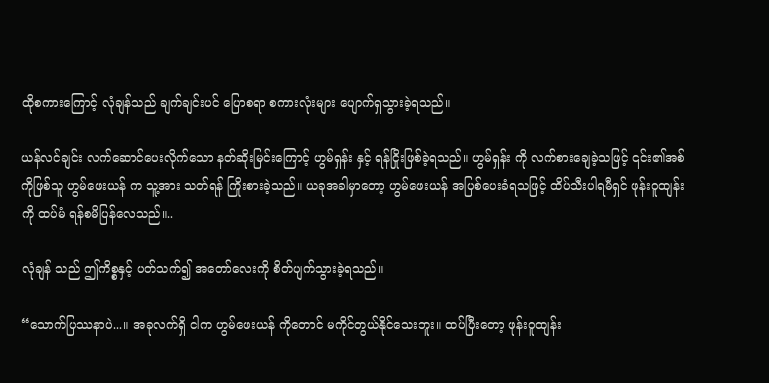ထိုစကားကြောင့် လုံချန်သည် ချက်ချင်းပင် ပြောစရာ စကားလုံးများ ပျောက်ရှသွားခဲ့ရသည်။

ယန်လင်ချင်း လက်ဆောင်ပေးလိုက်သော နတ်ဆိုးမြင်းကြောင့် ဟွမ်ရှန်း နှင့် ရန်ငြိုးဖြစ်ခဲ့ရသည်။ ဟွမ်ရှန်း ကို လက်စားချေခဲ့သဖြင့် ၎င်း၏အစ်ကိုဖြစ်သူ ဟွမ်ဖေးယန် က သူ့အား သတ်ရန် ကြိုးစားခဲ့သည်။ ယခုအခါမှာတော့ ဟွမ်ဖေးယန် အပြစ်ပေးခံရသဖြင့် ထိပ်သီးပါရမီရှင် ဖုန်းဝူထျန်း ကို ထပ်မံ ရန်စမိပြန်လေသည်။..

လုံချန် သည် ဤကိစ္စနှင့် ပတ်သက်၍ အတော်လေးကို စိတ်ပျက်သွားခဲ့ရသည်။

“သောက်ပြဿနာပဲ...။ အခုလက်ရှိ ငါက ဟွမ်ဖေးယန် ကိုတောင် မကိုင်တွယ်နိုင်သေးဘူး။ ထပ်ပြီးတော့ ဖုန်းဝူထျန်း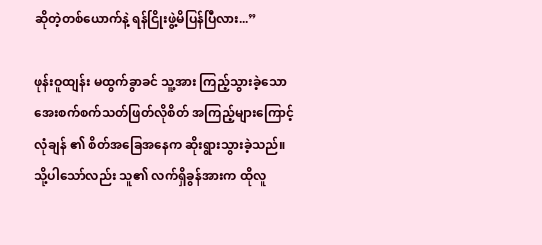ဆိုတဲ့တစ်ယောက်နဲ့ ရန်ငြိုးဖွဲ့မိပြန်ပြီလား...”

ဖုန်းဝူထျန်း မထွက်ခွာခင် သူ့အား ကြည့်သွားခဲ့သော အေးစက်စက်သတ်ဖြတ်လိုစိတ် အကြည့်များကြောင့် လုံချန် ၏ စိတ်အခြေအနေက ဆိုးရွားသွားခဲ့သည်။ သို့ပါသော်လည်း သူ၏ လက်ရှိခွန်အားက ထိုလူ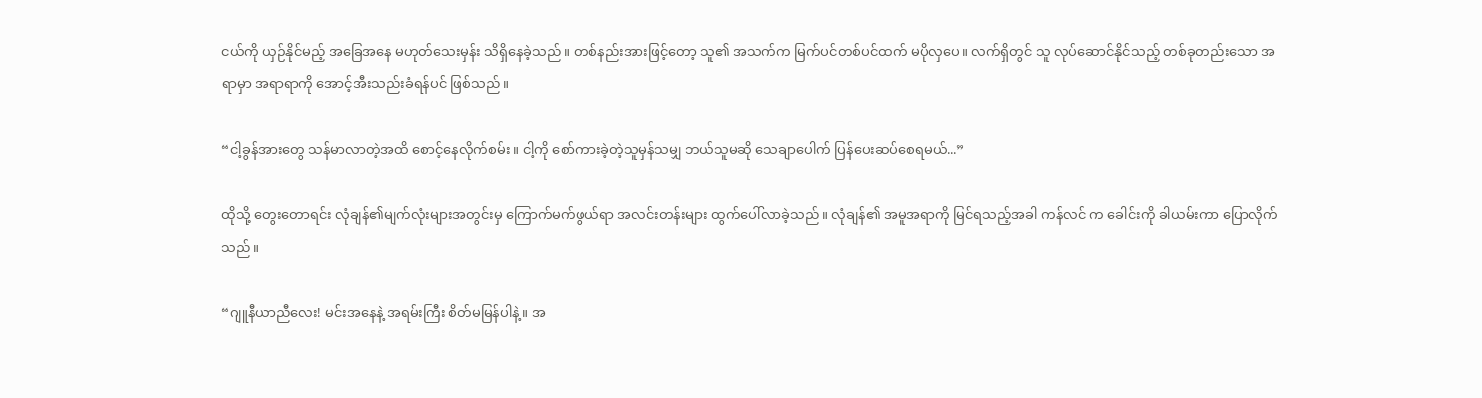ငယ်ကို ယှဉ်နိုင်မည့် အခြေအနေ မဟုတ်သေးမှန်း သိရှိနေခဲ့သည်။ တစ်နည်းအားဖြင့်တော့ သူ၏ အသက်က မြက်ပင်တစ်ပင်ထက် မပိုလှပေ။ လက်ရှိတွင် သူ လုပ်ဆောင်နိုင်သည့် တစ်ခုတည်းသော အရာမှာ အရာရာကို အောင့်အီးသည်းခံရန်ပင် ဖြစ်သည်။

“ငါ့ခွန်အားတွေ သန်မာလာတဲ့အထိ စောင့်နေလိုက်စမ်း။ ငါ့ကို စော်ကားခဲ့တဲ့သူမှန်သမျှ ဘယ်သူမဆို သေချာပေါက် ပြန်ပေးဆပ်စေရမယ်...”

ထိုသို့ တွေးတောရင်း လုံချန်၏မျက်လုံးများအတွင်းမှ ကြောက်မက်ဖွယ်ရာ အလင်းတန်းများ ထွက်ပေါ်လာခဲ့သည်။ လုံချန်၏ အမူအရာကို မြင်ရသည့်အခါ ကန်လင် က ခေါင်းကို ခါယမ်းကာ ပြောလိုက်သည်။

“ဂျူနီယာညီလေး! မင်းအနေနဲ့ အရမ်းကြီး စိတ်မမြန်ပါနဲ့။ အ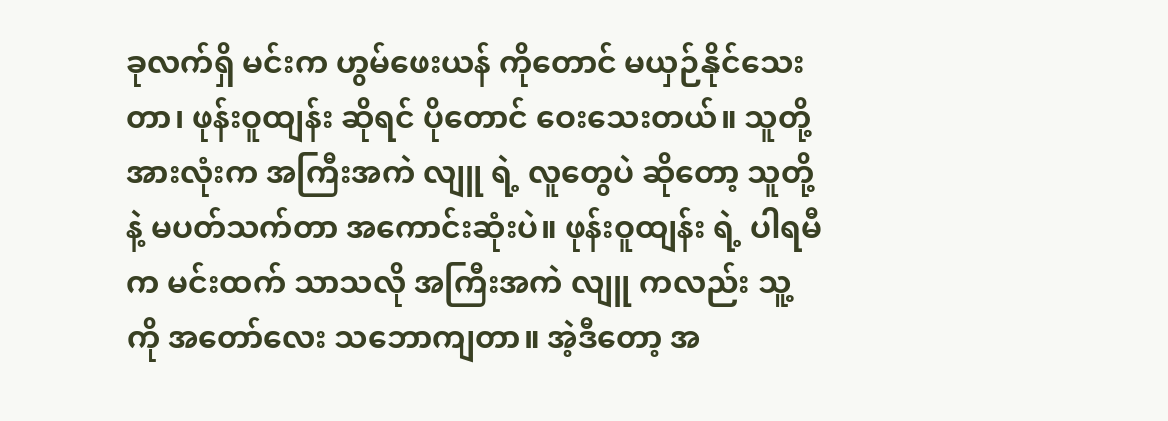ခုလက်ရှိ မင်းက ဟွမ်ဖေးယန် ကိုတောင် မယှဉ်နိုင်သေးတာ၊ ဖုန်းဝူထျန်း ဆိုရင် ပိုတောင် ဝေးသေးတယ်။ သူတို့ အားလုံးက အကြီးအကဲ လျူ ရဲ့ လူတွေပဲ ဆိုတော့ သူတို့နဲ့ မပတ်သက်တာ အကောင်းဆုံးပဲ။ ဖုန်းဝူထျန်း ရဲ့ ပါရမီက မင်းထက် သာသလို အကြီးအကဲ လျူ ကလည်း သူ့ကို အတော်လေး သဘောကျတာ။ အဲ့ဒီတော့ အ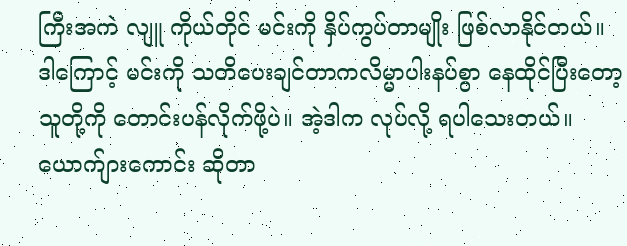ကြီးအကဲ လျူ ကိုယ်တိုင် မင်းကို နှိပ်ကွပ်တာမျိုး ဖြစ်လာနိုင်တယ်။ ဒါကြောင့် မင်းကို သတိပေးချင်တာကလိမ္မာပါးနပ်စွာ နေထိုင်ပြီးတော့ သူတို့ကို တောင်းပန်လိုက်ဖို့ပဲ။ အဲ့ဒါက လုပ်လို့ ရပါသေးတယ်။ ယောက်ျားကောင်း ဆိုတာ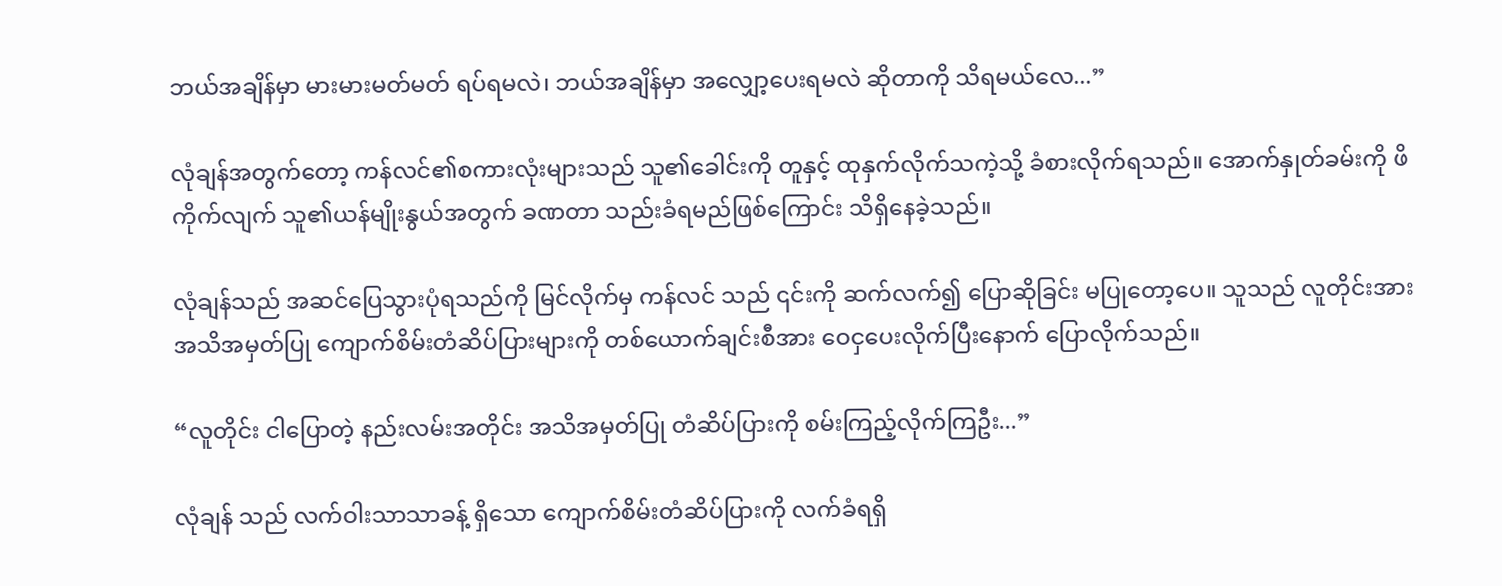ဘယ်အချိန်မှာ မားမားမတ်မတ် ရပ်ရမလဲ၊ ဘယ်အချိန်မှာ အလျှော့ပေးရမလဲ ဆိုတာကို သိရမယ်လေ...”

လုံချန်အတွက်တော့ ကန်လင်၏စကားလုံးများသည် သူ၏ခေါင်းကို တူနှင့် ထုနှက်လိုက်သကဲ့သို့ ခံစားလိုက်ရသည်။ အောက်နှုတ်ခမ်းကို ဖိကိုက်လျက် သူ၏ယန်မျိုးနွယ်အတွက် ခဏတာ သည်းခံရမည်ဖြစ်ကြောင်း သိရှိနေခဲ့သည်။

လုံချန်သည် အဆင်ပြေသွားပုံရသည်ကို မြင်လိုက်မှ ကန်လင် သည် ၎င်းကို ဆက်လက်၍ ပြောဆိုခြင်း မပြုတော့ပေ။ သူသည် လူတိုင်းအား အသိအမှတ်ပြု ကျောက်စိမ်းတံဆိပ်ပြားများကို တစ်ယောက်ချင်းစီအား ဝေငှပေးလိုက်ပြီးနောက် ပြောလိုက်သည်။

“လူတိုင်း ငါပြောတဲ့ နည်းလမ်းအတိုင်း အသိအမှတ်ပြု တံဆိပ်ပြားကို စမ်းကြည့်လိုက်ကြဦး...”

လုံချန် သည် လက်ဝါးသာသာခန့် ရှိသော ကျောက်စိမ်းတံဆိပ်ပြားကို လက်ခံရရှိ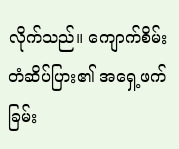လိုက်သည်။ ကျောက်စိမ်းတံဆိပ်ပြား၏ အရှေ့ဖက်ခြမ်း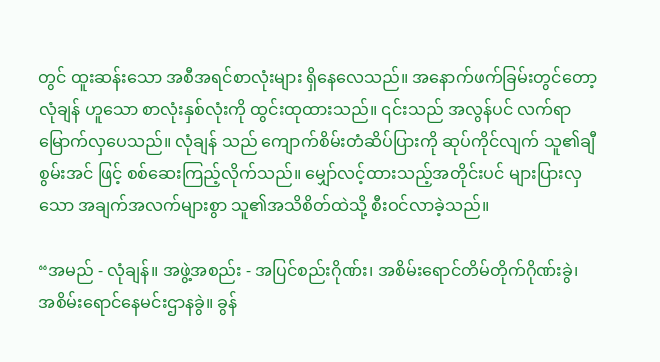တွင် ထူးဆန်းသော အစီအရင်စာလုံးများ ရှိနေလေသည်။ အနောက်ဖက်ခြမ်းတွင်တော့ လုံချန် ဟူသော စာလုံးနှစ်လုံးကို ထွင်းထုထားသည်။ ၎င်းသည် အလွန်ပင် လက်ရာမြောက်လှပေသည်။ လုံချန် သည် ကျောက်စိမ်းတံဆိပ်ပြားကို ဆုပ်ကိုင်လျက် သူ၏ချီစွမ်းအင် ဖြင့် စစ်ဆေးကြည့်လိုက်သည်။ မျှော်လင့်ထားသည့်အတိုင်းပင် များပြားလှသော အချက်အလက်များစွာ သူ၏အသိစိတ်ထဲသို့ စီးဝင်လာခဲ့သည်။

“အမည် - လုံချန်။ အဖွဲ့အစည်း - အပြင်စည်းဂိုဏ်း၊ အစိမ်းရောင်တိမ်တိုက်ဂိုဏ်းခွဲ၊ အစိမ်းရောင်နေမင်းဌာနခွဲ။ ခွန်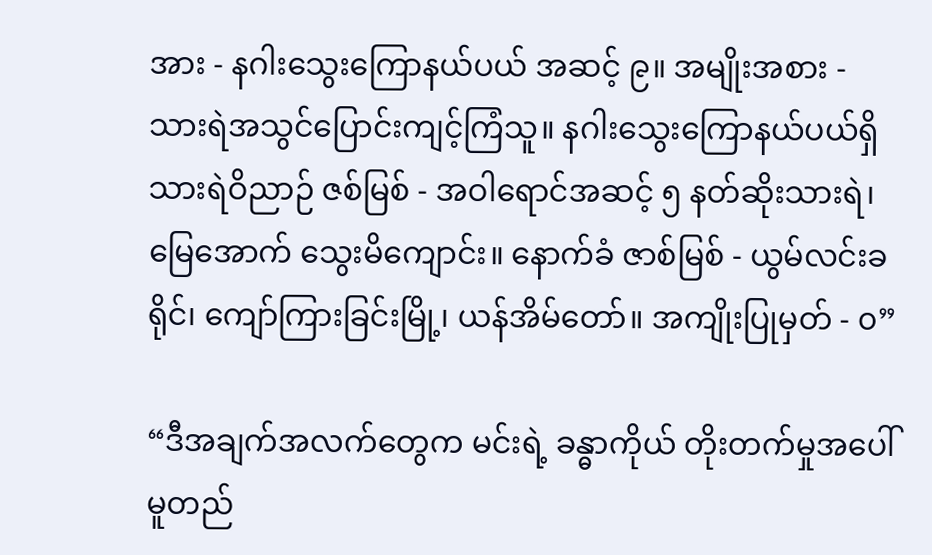အား - နဂါးသွေးကြောနယ်ပယ် အဆင့် ၉။ အမျိုးအစား - သားရဲအသွင်ပြောင်းကျင့်ကြံသူ။ နဂါးသွေးကြောနယ်ပယ်ရှိ သားရဲဝိညာဉ် ဇစ်မြစ် - အဝါရောင်အဆင့် ၅ နတ်ဆိုးသားရဲ၊ မြေအောက် သွေးမိကျောင်း။ နောက်ခံ ဇာစ်မြစ် - ယွမ်လင်းခရိုင်၊ ကျော်ကြားခြင်းမြို့၊ ယန်အိမ်တော်။ အကျိုးပြုမှတ် - ၀”

“ဒီအချက်အလက်တွေက မင်းရဲ့ ခန္ဓာကိုယ် တိုးတက်မှုအပေါ် မူတည်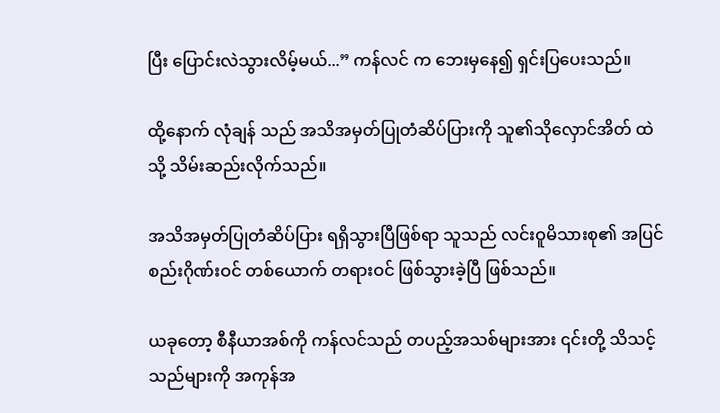ပြီး ပြောင်းလဲသွားလိမ့်မယ်...” ကန်လင် က ဘေးမှနေ၍ ရှင်းပြပေးသည်။

ထို့နောက် လုံချန် သည် အသိအမှတ်ပြုတံဆိပ်ပြားကို သူ၏သိုလှောင်အိတ် ထဲသို့ သိမ်းဆည်းလိုက်သည်။

အသိအမှတ်ပြုတံဆိပ်ပြား ရရှိသွားပြီဖြစ်ရာ သူသည် လင်းဝူမိသားစု၏ အပြင်စည်းဂိုဏ်းဝင် တစ်ယောက် တရားဝင် ဖြစ်သွားခဲ့ပြီ ဖြစ်သည်။

ယခုတော့ စီနီယာအစ်ကို ကန်လင်သည် တပည့်အသစ်များအား ၎င်းတို့ သိသင့်သည်များကို အကုန်အ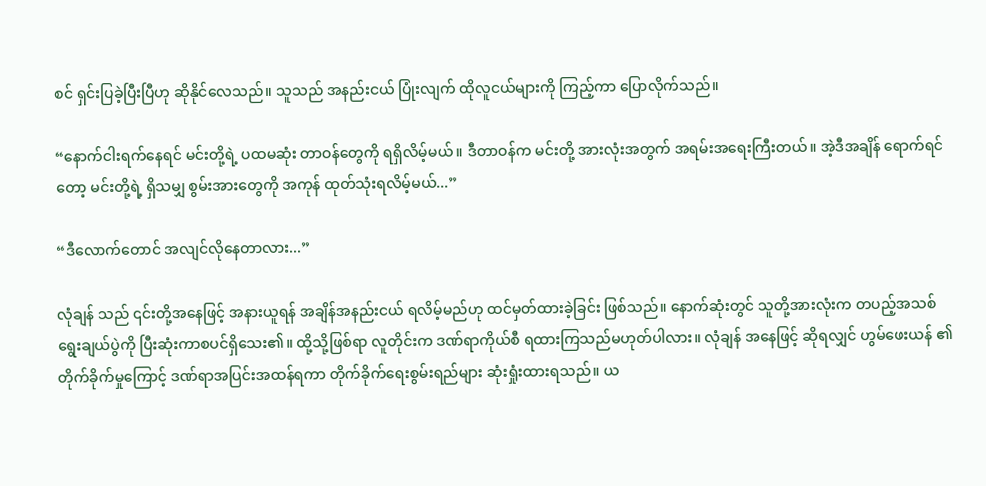စင် ရှင်းပြခဲ့ပြီးပြီဟု ဆိုနိုင်လေသည်။ သူသည် အနည်းငယ် ပြုံးလျက် ထိုလူငယ်များကို ကြည့်ကာ ပြောလိုက်သည်။

“နောက်ငါးရက်နေရင် မင်းတို့ရဲ့ ပထမဆုံး တာဝန်တွေကို ရရှိလိမ့်မယ်။ ဒီတာဝန်က မင်းတို့ အားလုံးအတွက် အရမ်းအရေးကြီးတယ်။ အဲ့ဒီအချိန် ရောက်ရင်တော့ မင်းတို့ရဲ့ ရှိသမျှ စွမ်းအားတွေကို အကုန် ထုတ်သုံးရလိမ့်မယ်...”

“ဒီလောက်တောင် အလျင်လိုနေတာလား...”

လုံချန် သည် ၎င်းတို့အနေဖြင့် အနားယူရန် အချိန်အနည်းငယ် ရလိမ့်မည်ဟု ထင်မှတ်ထားခဲ့ခြင်း ဖြစ်သည်။ နောက်ဆုံးတွင် သူတို့အားလုံးက တပည့်အသစ်ရွေးချယ်ပွဲကို ပြီးဆုံးကာစပင်ရှိသေး၏။ ထို့သို့ဖြစ်ရာ လူတိုင်းက ဒဏ်ရာကိုယ်စီ ရထားကြသည်မဟုတ်ပါလား။ လုံချန် အနေဖြင့် ဆိုရလျှင် ဟွမ်ဖေးယန် ၏တိုက်ခိုက်မှုကြောင့် ဒဏ်ရာအပြင်းအထန်ရကာ တိုက်ခိုက်ရေးစွမ်းရည်များ ဆုံးရှုံးထားရသည်။ ယ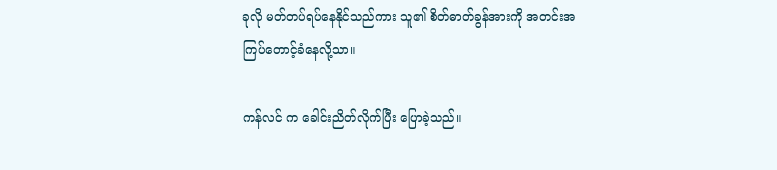ခုလို မတ်တပ်ရပ်နေနိုင်သည်ကား သူ၏ စိတ်ဓာတ်ခွန်အားကို အတင်းအကြပ်တောင့်ခံနေလို့သာ။

ကန်လင် က ခေါင်းညိတ်လိုက်ပြီး ပြောခဲ့သည်။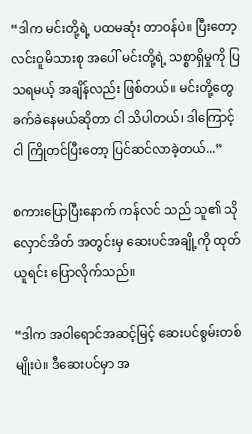“ဒါက မင်းတို့ရဲ့ ပထမဆုံး တာဝန်ပဲ။ ပြီးတော့ လင်းဝူမိသားစု အပေါ် မင်းတို့ရဲ့ သစ္စာရှိမှုကို ပြသရမယ့် အချိန်လည်း ဖြစ်တယ်။ မင်းတို့တွေ ခက်ခဲနေမယ်ဆိုတာ ငါ သိပါတယ်၊ ဒါကြောင့် ငါ ကြိုတင်ပြီးတော့ ပြင်ဆင်လာခဲ့တယ်...”

စကားပြောပြီးနောက် ကန်လင် သည် သူ၏ သိုလှောင်အိတ် အတွင်းမှ ဆေးပင်အချို့ကို ထုတ်ယူရင်း ပြောလိုက်သည်။

“ဒါက အဝါရောင်အဆင့်မြင့် ဆေးပင်စွမ်းတစ်မျိုးပဲ။ ဒီဆေးပင်မှာ အ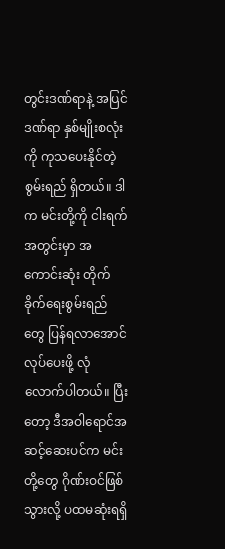တွင်းဒဏ်ရာနဲ့ အပြင်ဒဏ်ရာ နှစ်မျိုးစလုံးကို ကုသပေးနိုင်တဲ့ စွမ်းရည် ရှိတယ်။ ဒါက မင်းတို့ကို ငါးရက်အတွင်းမှာ အကောင်းဆုံး တိုက်ခိုက်ရေးစွမ်းရည်တွေ ပြန်ရလာအောင် လုပ်ပေးဖို့ လုံလောက်ပါတယ်။ ပြီးတော့ ဒီအဝါရောင်အဆင့်ဆေးပင်က မင်းတို့တွေ ဂိုဏ်းဝင်ဖြစ်သွားလို့ ပထမဆုံးရရှိ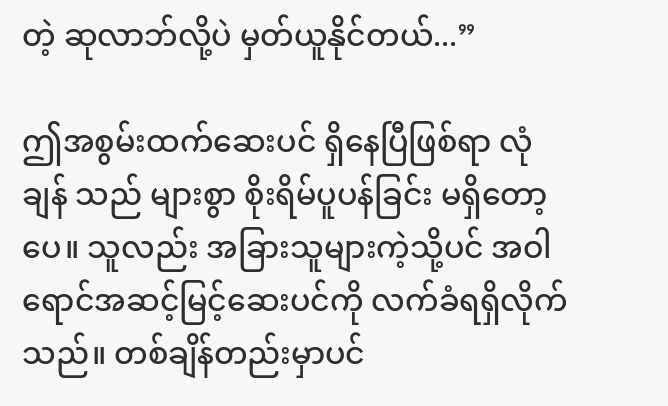တဲ့ ဆုလာဘ်လို့ပဲ မှတ်ယူနိုင်တယ်...”

ဤအစွမ်းထက်ဆေးပင် ရှိနေပြီဖြစ်ရာ လုံချန် သည် များစွာ စိုးရိမ်ပူပန်ခြင်း မရှိတော့ပေ။ သူလည်း အခြားသူများကဲ့သို့ပင် အဝါရောင်အဆင့်မြင့်ဆေးပင်ကို လက်ခံရရှိလိုက်သည်။ တစ်ချိန်တည်းမှာပင်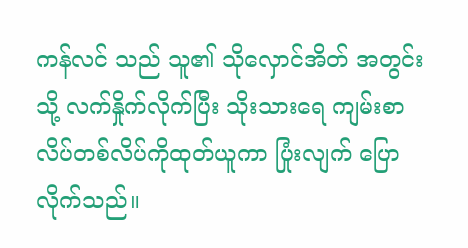ကန်လင် သည် သူ၏ သိုလှောင်အိတ် အတွင်းသို့ လက်နှိုက်လိုက်ပြီး သိုးသားရေ ကျမ်းစာလိပ်တစ်လိပ်ကိုထုတ်ယူကာ ပြုံးလျက် ပြောလိုက်သည်။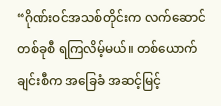“ဂိုဏ်းဝင်အသစ်တိုင်းက လက်ဆောင်တစ်ခုစီ ရကြလိမ့်မယ်။ တစ်ယောက်ချင်းစီက အခြေခံ အဆင့်မြင့်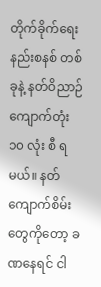တိုက်ခိုက်ရေးနည်းစနစ် တစ်ခုနဲ့ နတ်ဝိညာဉ်ကျောက်တုံး ၁၀ လုံး စီ ရမယ်။ နတ်ကျောက်စိမ်း တွေကိုတော့ ခဏနေရင် ငါ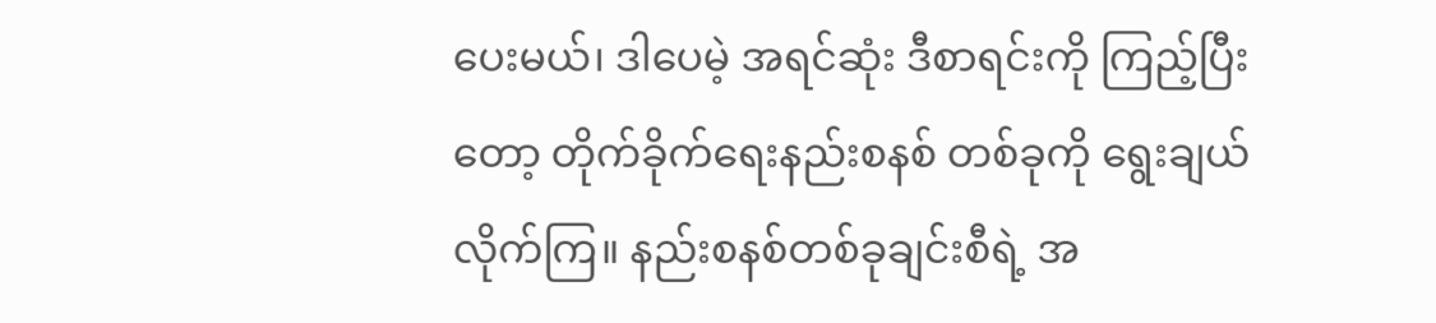ပေးမယ်၊ ဒါပေမဲ့ အရင်ဆုံး ဒီစာရင်းကို ကြည့်ပြီးတော့ တိုက်ခိုက်ရေးနည်းစနစ် တစ်ခုကို ရွေးချယ်လိုက်ကြ။ နည်းစနစ်တစ်ခုချင်းစီရဲ့ အ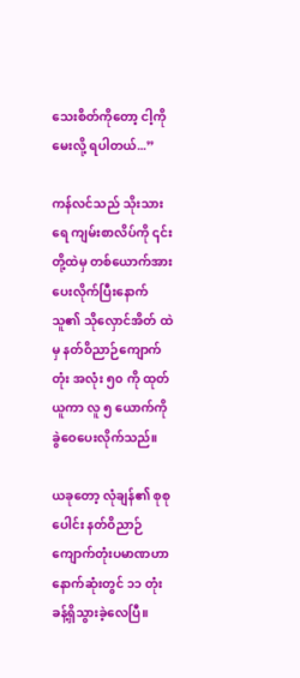သေးစိတ်ကိုတော့ ငါ့ကို မေးလို့ ရပါတယ်...”

ကန်လင်သည် သိုးသားရေ ကျမ်းစာလိပ်ကို ၎င်းတို့ထဲမှ တစ်ယောက်အား ပေးလိုက်ပြီးနောက် သူ၏ သိုလှောင်အိတ် ထဲမှ နတ်ဝိညာဉ်ကျောက်တုံး အလုံး ၅၀ ကို ထုတ်ယူကာ လူ ၅ ယောက်ကို ခွဲဝေပေးလိုက်သည်။

ယခုတော့ လုံချန်၏ စုစုပေါင်း နတ်ဝိညာဉ်ကျောက်တုံးပမာဏဟာ နောက်ဆုံးတွင် ၁၁ တုံး ခန့်ရှိသွားခဲ့လေပြီ။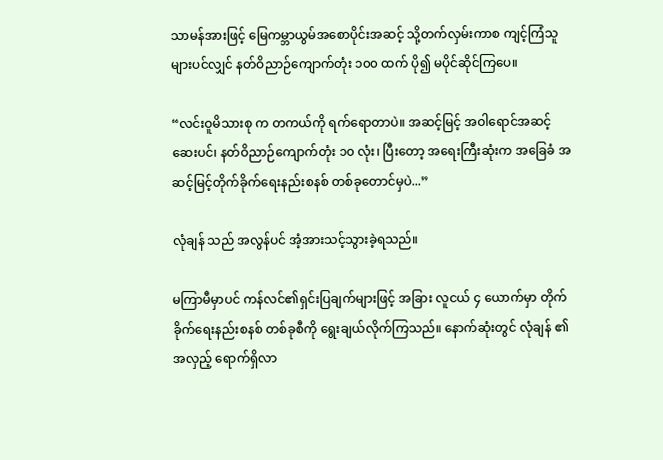သာမန်အားဖြင့် မြေကမ္ဘာယွမ်အစောပိုင်းအဆင့် သို့တက်လှမ်းကာစ ကျင့်ကြံသူများပင်လျှင် နတ်ဝိညာဉ်ကျောက်တုံး ၁၀၀ ထက် ပို၍ မပိုင်ဆိုင်ကြပေ။

“လင်းဝူမိသားစု က တကယ်ကို ရက်ရောတာပဲ။ အဆင့်မြင့် အဝါရောင်အဆင့် ဆေးပင်၊ နတ်ဝိညာဉ်ကျောက်တုံး ၁၀ လုံး၊ ပြီးတော့ အရေးကြီးဆုံးက အခြေခံ အဆင့်မြင့်တိုက်ခိုက်ရေးနည်းစနစ် တစ်ခုတောင်မှပဲ...”

လုံချန် သည် အလွန်ပင် အံ့အားသင့်သွားခဲ့ရသည်။

မကြာမီမှာပင် ကန်လင်၏ရှင်းပြချက်များဖြင့် အခြား လူငယ် ၄ ယောက်မှာ တိုက်ခိုက်ရေးနည်းစနစ် တစ်ခုစီကို ရွေးချယ်လိုက်ကြသည်။ နောက်ဆုံးတွင် လုံချန် ၏ အလှည့် ရောက်ရှိလာ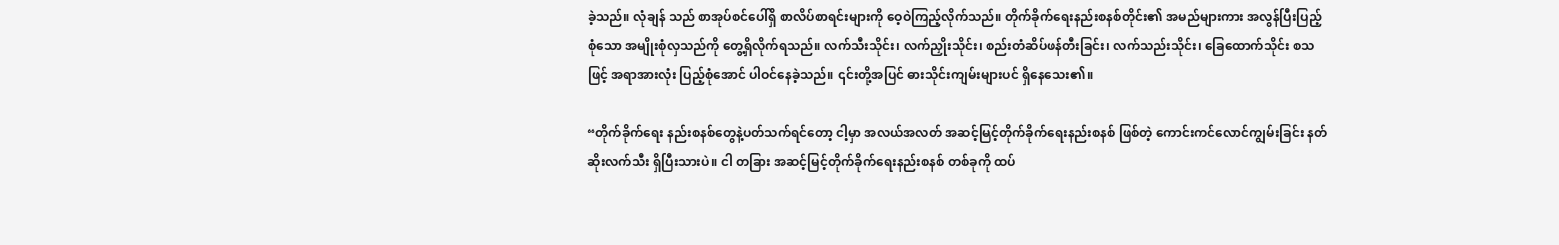ခဲ့သည်။ လုံချန် သည် စာအုပ်စင်ပေါ်ရှိ စာလိပ်စာရင်းများကို ဝေ့ဝဲကြည့်လိုက်သည်။ တိုက်ခိုက်ရေးနည်းစနစ်တိုင်း၏ အမည်များကား အလွန်ပြီးပြည့်စုံသော အမျိုးစုံလှသည်ကို တွေ့ရှိလိုက်ရသည်။ လက်သီးသိုင်း၊ လက်ညှိုးသိုင်း၊ စည်းတံဆိပ်ဖန်တီးခြင်း၊ လက်သည်းသိုင်း၊ ခြေထောက်သိုင်း စသဖြင့် အရာအားလုံး ပြည့်စုံအောင် ပါဝင်နေခဲ့သည်။ ၎င်းတို့အပြင် ဓားသိုင်းကျမ်းများပင် ရှိနေသေး၏။

“တိုက်ခိုက်ရေး နည်းစနစ်တွေနဲ့ပတ်သက်ရင်တော့ ငါ့မှာ အလယ်အလတ် အဆင့်မြင့်တိုက်ခိုက်ရေးနည်းစနစ် ဖြစ်တဲ့ ကောင်းကင်လောင်ကျွမ်းခြင်း နတ်ဆိုးလက်သီး ရှိပြီးသားပဲ။ ငါ တခြား အဆင့်မြင့်တိုက်ခိုက်ရေးနည်းစနစ် တစ်ခုကို ထပ်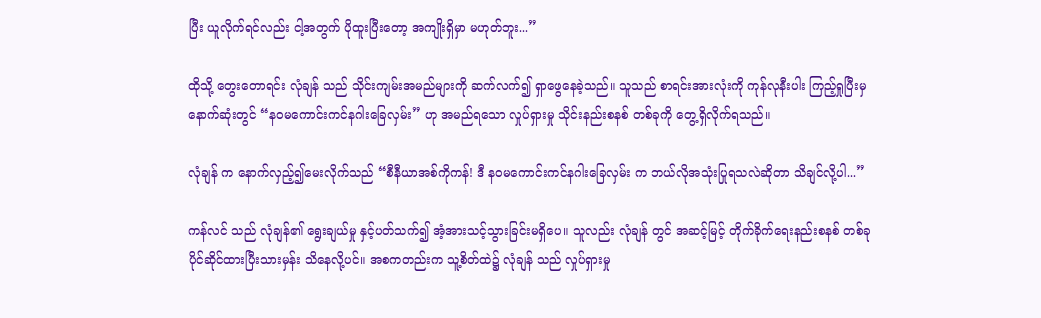ပြီး ယူလိုက်ရင်လည်း ငါ့အတွက် ပိုထူးပြီးတော့ အကျိုးရှိမှာ မဟုတ်ဘူး...”

ထိုသို့ တွေးတောရင်း လုံချန် သည် သိုင်းကျမ်းအမည်များကို ဆက်လက်၍ ရှာဖွေနေခဲ့သည်။ သူသည် စာရင်းအားလုံးကို ကုန်လုနီးပါး ကြည့်ရှုပြီးမှ နောက်ဆုံးတွင် “နဝမကောင်းကင်နဂါးခြေလှမ်း” ဟု အမည်ရသော လှုပ်ရှားမှု သိုင်းနည်းစနစ် တစ်ခုကို တွေ့ရှိလိုက်ရသည်။

လုံချန် က နောက်လှည့်၍မေးလိုက်သည် “စီနီယာအစ်ကိုကန်! ဒီ နဝမကောင်းကင်နဂါးခြေလှမ်း က ဘယ်လိုအသုံးပြုရသလဲဆိုတာ သိချင်လို့ပါ...”

ကန်လင် သည် လုံချန်၏ ရွေးချယ်မှု နှင့်ပတ်သက်၍ အံ့အားသင့်သွားခြင်းမရှိပေ။ သူလည်း လုံချန် တွင် အဆင့်မြင့် တိုက်ခိုက်ရေးနည်းစနစ် တစ်ခု ပိုင်ဆိုင်ထားပြီးသားမှန်း သိနေလို့ပင်။ အစကတည်းက သူ့စိတ်ထဲ၌ လုံချန် သည် လှုပ်ရှားမှု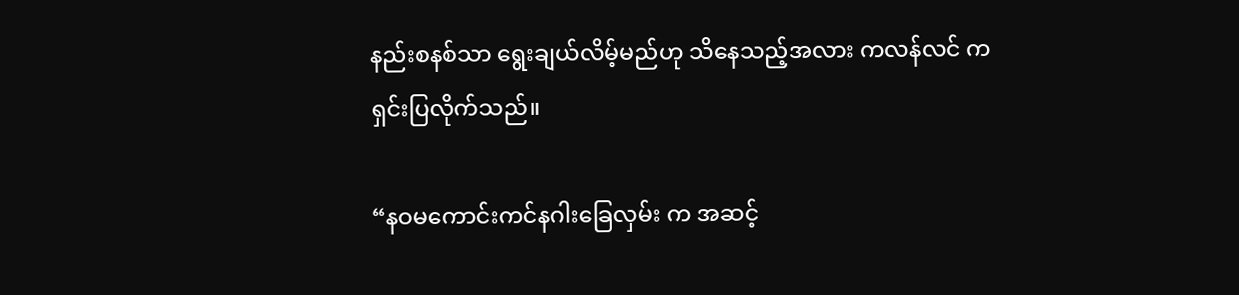နည်းစနစ်သာ ရွေးချယ်လိမ့်မည်ဟု သိနေသည့်အလား ကလန်လင် က ရှင်းပြလိုက်သည်။

“နဝမကောင်းကင်နဂါးခြေလှမ်း က အဆင့်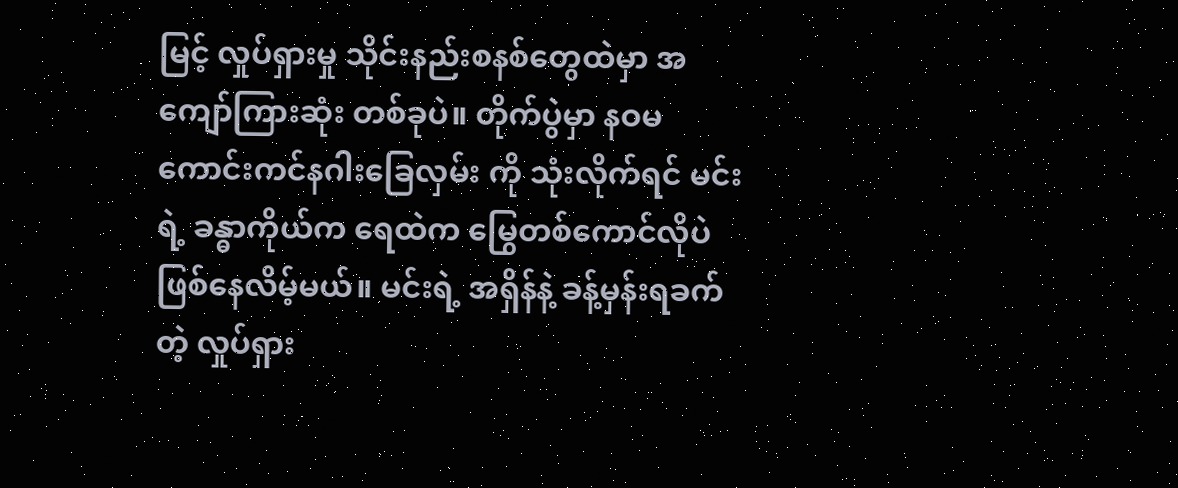မြင့် လှုပ်ရှားမှု သိုင်းနည်းစနစ်တွေထဲမှာ အကျော်ကြားဆုံး တစ်ခုပဲ။ တိုက်ပွဲမှာ နဝမကောင်းကင်နဂါးခြေလှမ်း ကို သုံးလိုက်ရင် မင်းရဲ့ ခန္ဓာကိုယ်က ရေထဲက မြွေတစ်ကောင်လိုပဲ ဖြစ်နေလိမ့်မယ်။ မင်းရဲ့ အရှိန်နဲ့ ခန့်မှန်းရခက်တဲ့ လှုပ်ရှား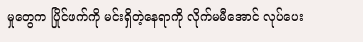မှုတွေက ပြိုင်ဖက်ကို မင်းရှိတဲ့နေရာကို လိုက်မမီအောင် လုပ်ပေး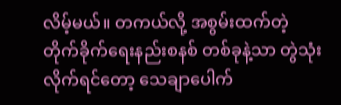လိမ့်မယ်။ တကယ်လို့ အစွမ်းထက်တဲ့ တိုက်ခိုက်ရေးနည်းစနစ် တစ်ခုနဲ့သာ တွဲသုံးလိုက်ရင်တော့ သေချာပေါက်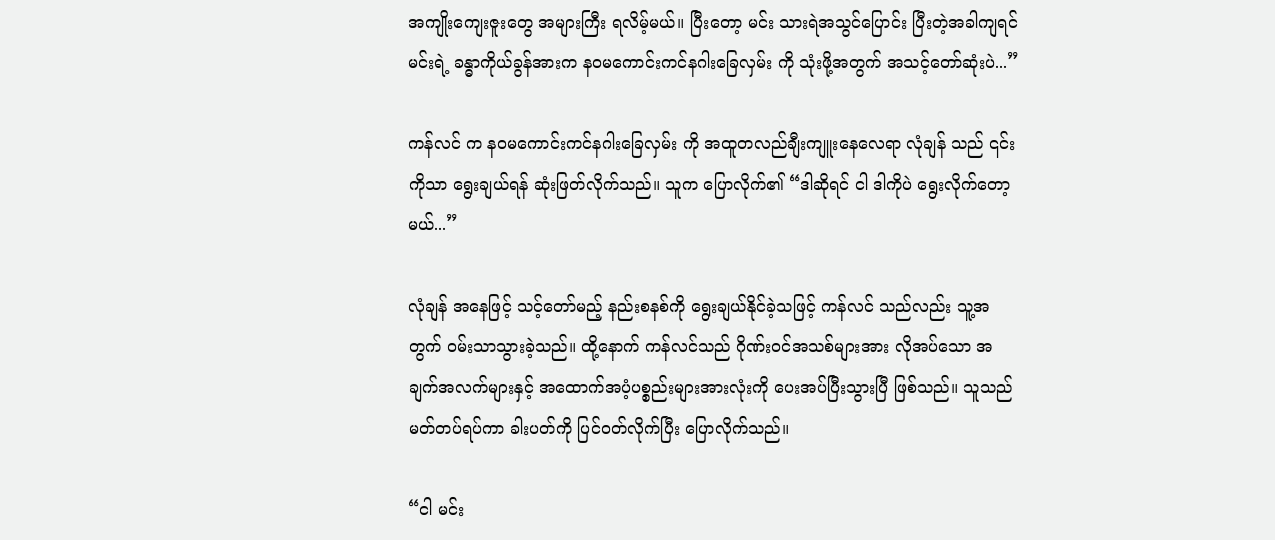အကျိုးကျေးဇူးတွေ အများကြီး ရလိမ့်မယ်။ ပြီးတော့ မင်း သားရဲအသွင်ပြောင်း ပြီးတဲ့အခါကျရင် မင်းရဲ့ ခန္ဓာကိုယ်ခွန်အားက နဝမကောင်းကင်နဂါးခြေလှမ်း ကို သုံးဖို့အတွက် အသင့်တော်ဆုံးပဲ...”

ကန်လင် က နဝမကောင်းကင်နဂါးခြေလှမ်း ကို အထူတလည်ချီးကျူးနေလေရာ လုံချန် သည် ၎င်းကိုသာ ရွေးချယ်ရန် ဆုံးဖြတ်လိုက်သည်။ သူက ပြောလိုက်၏ “ဒါဆိုရင် ငါ ဒါကိုပဲ ရွေးလိုက်တော့မယ်...”

လုံချန် အနေဖြင့် သင့်တော်မည့် နည်းစနစ်ကို ရွေးချယ်နိုင်ခဲ့သဖြင့် ကန်လင် သည်လည်း သူ့အတွက် ဝမ်းသာသွားခဲ့သည်။ ထို့နောက် ကန်လင်သည် ဂိုဏ်းဝင်အသစ်များအား လိုအပ်သော အချက်အလက်များနှင့် အထောက်အပံ့ပစ္စည်းများအားလုံးကို ပေးအပ်ပြီးသွားပြီ ဖြစ်သည်။ သူသည် မတ်တပ်ရပ်ကာ ခါးပတ်ကို ပြင်ဝတ်လိုက်ပြီး ပြောလိုက်သည်။

“ငါ မင်း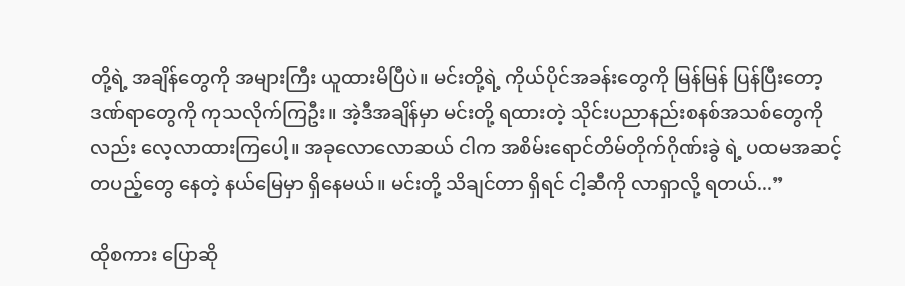တို့ရဲ့ အချိန်တွေကို အများကြီး ယူထားမိပြီပဲ။ မင်းတို့ရဲ့ ကိုယ်ပိုင်အခန်းတွေကို မြန်မြန် ပြန်ပြီးတော့ ဒဏ်ရာတွေကို ကုသလိုက်ကြဦး။ အဲ့ဒီအချိန်မှာ မင်းတို့ ရထားတဲ့ သိုင်းပညာနည်းစနစ်အသစ်တွေကိုလည်း လေ့လာထားကြပေါ့။ အခုလောလောဆယ် ငါက အစိမ်းရောင်တိမ်တိုက်ဂိုဏ်းခွဲ ရဲ့ ပထမအဆင့်တပည့်တွေ နေတဲ့ နယ်မြေမှာ ရှိနေမယ်။ မင်းတို့ သိချင်တာ ရှိရင် ငါ့ဆီကို လာရှာလို့ ရတယ်...”

ထိုစကား ပြောဆို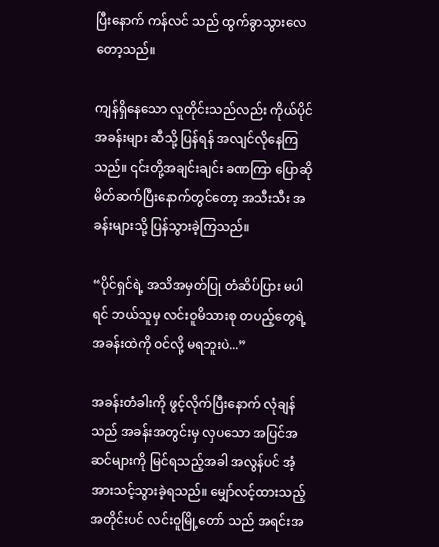ပြီးနောက် ကန်လင် သည် ထွက်ခွာသွားလေတော့သည်။

ကျန်ရှိနေသော လူတိုင်းသည်လည်း ကိုယ်ပိုင်အခန်းများ ဆီသို့ ပြန်ရန် အလျင်လိုနေကြသည်။ ၎င်းတို့အချင်းချင်း ခဏကြာ ပြောဆိုမိတ်ဆက်ပြီးနောက်တွင်တော့ အသီးသီး အခန်းများသို့ ပြန်သွားခဲ့ကြသည်။

“ပိုင်ရှင်ရဲ့ အသိအမှတ်ပြု တံဆိပ်ပြား မပါရင် ဘယ်သူမှ လင်းဝူမိသားစု တပည့်တွေရဲ့ အခန်းထဲကို ဝင်လို့ မရဘူးပဲ...”

အခန်းတံခါးကို ဖွင့်လိုက်ပြီးနောက် လုံချန် သည် အခန်းအတွင်းမှ လှပသော အပြင်အဆင်များကို မြင်ရသည့်အခါ အလွန်ပင် အံ့အားသင့်သွားခဲ့ရသည်။ မျှော်လင့်ထားသည့်အတိုင်းပင် လင်းဝူမြို့တော် သည် အရင်းအ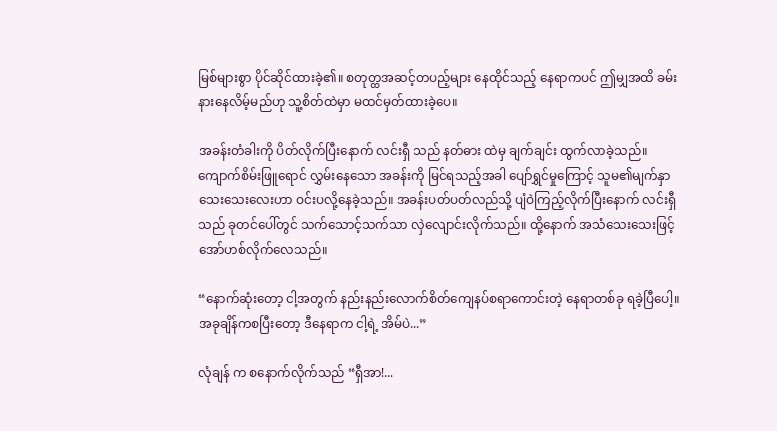မြစ်များစွာ ပိုင်ဆိုင်ထားခဲ့၏။ စတုတ္ထအဆင့်တပည့်များ နေထိုင်သည့် နေရာကပင် ဤမျှအထိ ခမ်းနားနေလိမ့်မည်ဟု သူ့စိတ်ထဲမှာ မထင်မှတ်ထားခဲ့ပေ။

အခန်းတံခါးကို ပိတ်လိုက်ပြီးနောက် လင်းရှီ သည် နတ်ဓား ထဲမှ ချက်ချင်း ထွက်လာခဲ့သည်။ ကျောက်စိမ်းဖြူရောင် လွှမ်းနေသော အခန်းကို မြင်ရသည့်အခါ ပျော်ရွှင်မှုကြောင့် သူမ၏မျက်နှာသေးသေးလေးဟာ ဝင်းပလို့နေခဲ့သည်။ အခန်းပတ်ပတ်လည်သို့ ပျံဝဲကြည့်လိုက်ပြီးနောက် လင်းရှီသည် ခုတင်ပေါ်တွင် သက်သောင့်သက်သာ လှဲလျောင်းလိုက်သည်။ ထို့နောက် အသံသေးသေးဖြင့် အော်ဟစ်လိုက်လေသည်။

“နောက်ဆုံးတော့ ငါ့အတွက် နည်းနည်းလောက်စိတ်ကျေနပ်စရာကောင်းတဲ့ နေရာတစ်ခု ရခဲ့ပြီပေါ့။ အခုချိန်ကစပြီးတော့ ဒီနေရာက ငါ့ရဲ့ အိမ်ပဲ...”

လုံချန် က စနောက်လိုက်သည် “ရှီအာ!...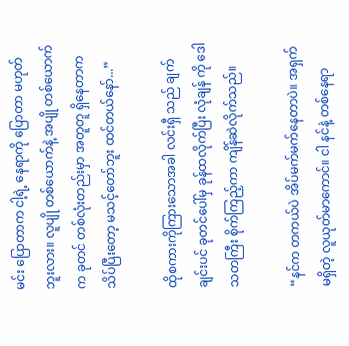မင်း ပြောတာက ငါ့ရဲ့ နေရာကို ပြောတာ မဟုတ်ဘူးလား။ လူပျို တစ်ယောက်နဲ့ အပျို တစ်ယောက်က ခုတင် တစ်လုံးတည်းမှာ အတူတူ ရှိနေတာက သိပ်ပြီးတော့ မသင့်တော်ဘူး ထင်တယ်နော်...”

ထိုစကားကိုကြားသောအခါ လင်းရှီ သည် ချက်ချင်းပင် ခုတင်ပေါ်မှ ခုန်ထလိုက်ပြီး လုံချန် ကို ဒေါသတကြီး စိုက်ကြည့်ကာ ကျိန်ဆဲလိုက်သည်။

“နင်က တကယ်ပဲ အိပ်မက်မက်နေတာပဲ။ အရှက်မရှိတဲ့ လူယုတ်မာကောင်။ ငါ နင်နဲ့ တစ်နေရာ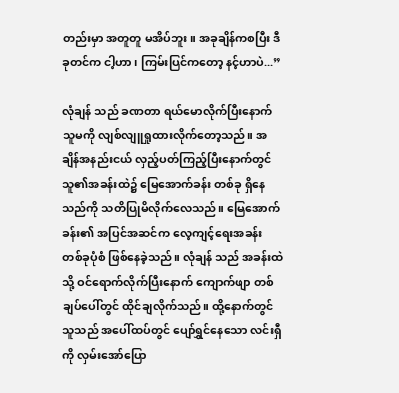တည်းမှာ အတူတူ မအိပ်ဘူး။ အခုချိန်ကစပြီး ဒီခုတင်က ငါ့ဟာ၊ ကြမ်းပြင်ကတော့ နင့်ဟာပဲ...”

လုံချန် သည် ခဏတာ ရယ်မောလိုက်ပြီးနောက် သူမကို လျစ်လျူရှုထားလိုက်တော့သည်။ အချိန်အနည်းငယ် လှည့်ပတ်ကြည့်ပြီးနောက်တွင် သူ၏အခန်းထဲ၌ မြေအောက်ခန်း တစ်ခု ရှိနေသည်ကို သတိပြုမိလိုက်လေသည်။ မြေအောက်ခန်း၏ အပြင်အဆင်က လေ့ကျင့်ရေးအခန်း တစ်ခုပုံစံ ဖြစ်နေခဲ့သည်။ လုံချန် သည် အခန်းထဲသို့ ဝင်ရောက်လိုက်ပြီးနောက် ကျောက်ဖျာ တစ်ချပ်ပေါ်တွင် ထိုင်ချလိုက်သည်။ ထို့နောက်တွင် သူသည် အပေါ်ထပ်တွင် ပျော်ရွှင်နေသော လင်းရှီ ကို လှမ်းအော်ပြော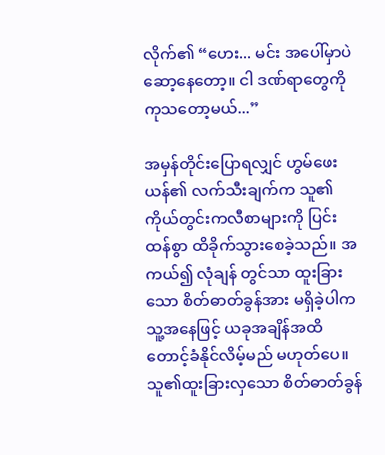လိုက်၏ “ဟေး... မင်း အပေါ်မှာပဲ ဆော့နေတော့။ ငါ ဒဏ်ရာတွေကို ကုသတော့မယ်...”

အမှန်တိုင်းပြောရလျှင် ဟွမ်ဖေးယန်၏ လက်သီးချက်က သူ၏ကိုယ်တွင်းကလီစာများကို ပြင်းထန်စွာ ထိခိုက်သွားစေခဲ့သည်။ အကယ်၍ လုံချန် တွင်သာ ထူးခြားသော စိတ်ဓာတ်ခွန်အား မရှိခဲ့ပါက သူ့အနေဖြင့် ယခုအချိန်အထိ တောင့်ခံနိုင်လိမ့်မည် မဟုတ်ပေ။ သူ၏ထူးခြားလှသော စိတ်ဓာတ်ခွန်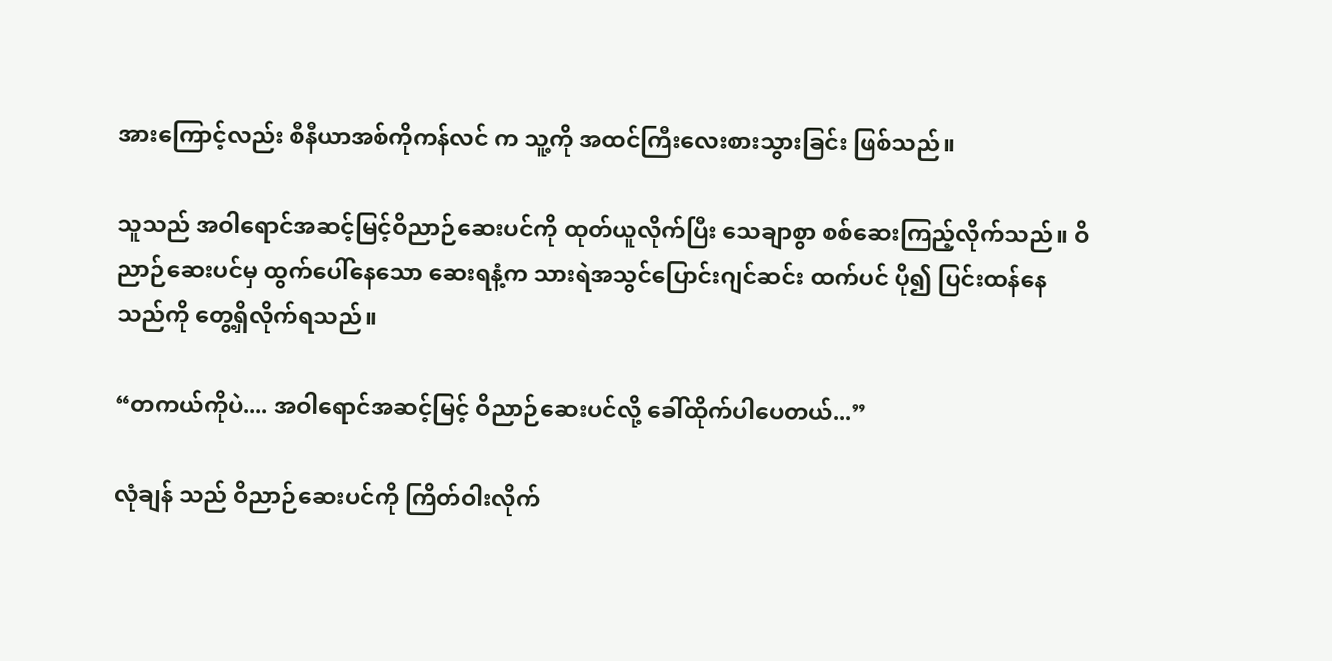အားကြောင့်လည်း စီနီယာအစ်ကိုကန်လင် က သူ့ကို အထင်ကြီးလေးစားသွားခြင်း ဖြစ်သည်။

သူသည် အဝါရောင်အဆင့်မြင့်ဝိညာဉ်ဆေးပင်ကို ထုတ်ယူလိုက်ပြီး သေချာစွာ စစ်ဆေးကြည့်လိုက်သည်။ ဝိညာဉ်ဆေးပင်မှ ထွက်ပေါ်နေသော ဆေးရနံ့က သားရဲအသွင်ပြောင်းဂျင်ဆင်း ထက်ပင် ပို၍ ပြင်းထန်နေသည်ကို တွေ့ရှိလိုက်ရသည်။

“တကယ်ကိုပဲ.... အဝါရောင်အဆင့်မြင့် ဝိညာဉ်ဆေးပင်လို့ ခေါ်ထိုက်ပါပေတယ်...”

လုံချန် သည် ဝိညာဉ်ဆေးပင်ကို ကြိတ်ဝါးလိုက်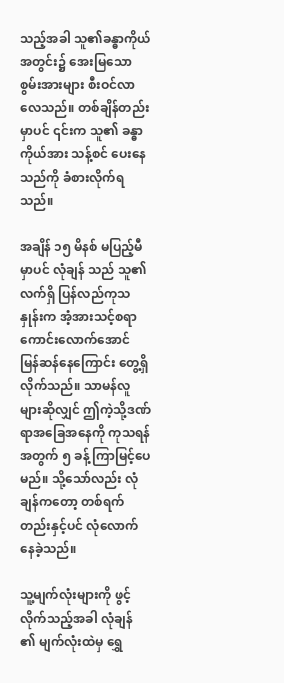သည့်အခါ သူ၏ခန္ဓာကိုယ်အတွင်း၌ အေးမြသော စွမ်းအားများ စီးဝင်လာလေသည်။ တစ်ချိန်တည်းမှာပင် ၎င်းက သူ၏ ခန္ဓာကိုယ်အား သန့်စင် ပေးနေသည်ကို ခံစားလိုက်ရသည်။

အချိန် ၁၅ မိနစ် မပြည့်မီမှာပင် လုံချန် သည် သူ၏ လက်ရှိ ပြန်လည်ကုသနှုန်းက အံ့အားသင့်စရာကောင်းလောက်အောင် မြန်ဆန်နေကြောင်း တွေ့ရှိလိုက်သည်။ သာမန်လူများဆိုလျှင် ဤကဲ့သို့ဒဏ်ရာအခြေအနေကို ကုသရန်အတွက် ၅ ခန့် ကြာမြင့်ပေမည်။ သို့သော်လည်း လုံချန်ကတော့ တစ်ရက်တည်းနှင့်ပင် လုံလောက်နေခဲ့သည်။

သူ့မျက်လုံးများကို ဖွင့်လိုက်သည့်အခါ လုံချန် ၏ မျက်လုံးထဲမှ ရွှေ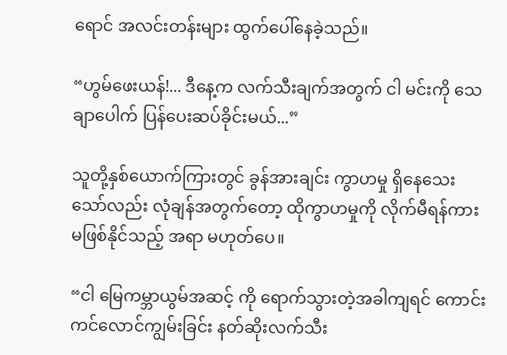ရောင် အလင်းတန်းများ ထွက်ပေါ်နေခဲ့သည်။

“ဟွမ်ဖေးယန်!... ဒီနေ့က လက်သီးချက်အတွက် ငါ မင်းကို သေချာပေါက် ပြန်ပေးဆပ်ခိုင်းမယ်...”

သူတို့နှစ်ယောက်ကြားတွင် ခွန်အားချင်း ကွာဟမှု ရှိနေသေးသော်လည်း လုံချန်အတွက်တော့ ထိုကွာဟမှုကို လိုက်မီရန်ကား မဖြစ်နိုင်သည့် အရာ မဟုတ်ပေ။

“ငါ မြေကမ္ဘာယွမ်အဆင့် ကို ရောက်သွားတဲ့အခါကျရင် ကောင်းကင်လောင်ကျွမ်းခြင်း နတ်ဆိုးလက်သီး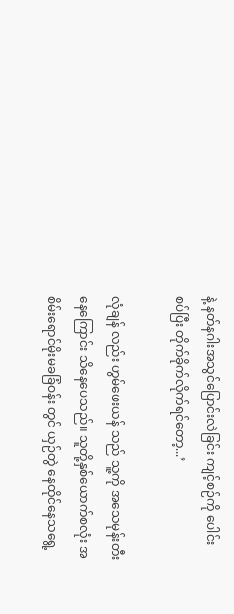နဲ့ နတ်နဂါးအသွင်ပြောင်းလဲခြင်း ကျင့်စဉ်ကို ပေါင်းစပ်ပြီး တိုက်ခိုက်လိုက်ရင်တော့...’

လုံချန် လည်း ဟွမ်ဖေးယန် သည် သူ့ကို အသေမုန်းတီးနေကြောင်း သိနေပေသည်။ သူတို့နှစ်ယောက်စလုံး အစိမ်းရောင်မိုးမခခြံဝန်း တွင် ယှဉ်တွဲ နေထိုင်နေသရွေ့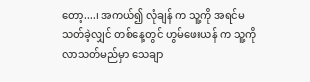တော့....၊ အကယ်၍ လုံချန် က သူ့ကို အရင်မသတ်ခဲ့လျှင် တစ်နေ့တွင် ဟွမ်ဖေးယန် က သူ့ကို လာသတ်မည်မှာ သေချာ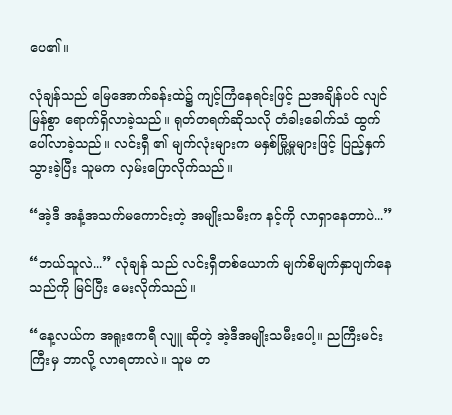ပေ၏။

လုံချန်သည် မြေအောက်ခန်းထဲ၌ ကျင့်ကြံနေရင်းဖြင့် ညအချိန်ပင် လျင်မြန်စွာ ရောက်ရှိလာခဲ့သည်။ ရုတ်တရက်ဆိုသလို တံခါးခေါက်သံ ထွက်ပေါ်လာခဲ့သည်။ လင်းရှီ ၏ မျက်လုံးများက မနှစ်မြို့မှုများဖြင့် ပြည့်နှက်သွားခဲ့ပြီး သူမက လှမ်းပြောလိုက်သည်။

“အဲ့ဒီ အနံ့အသက်မကောင်းတဲ့ အမျိုးသမီးက နင့်ကို လာရှာနေတာပဲ...”

“ဘယ်သူလဲ...” လုံချန် သည် လင်းရှီတစ်ယောက် မျက်စိမျက်နှာပျက်နေသည်ကို မြင်ပြီး မေးလိုက်သည်။

“နေ့လယ်က အရူးဧကရီ လျူ ဆိုတဲ့ အဲ့ဒီအမျိုးသမီးပေါ့။ ညကြီးမင်းကြီးမှ ဘာလို့ လာရတာလဲ။ သူမ တ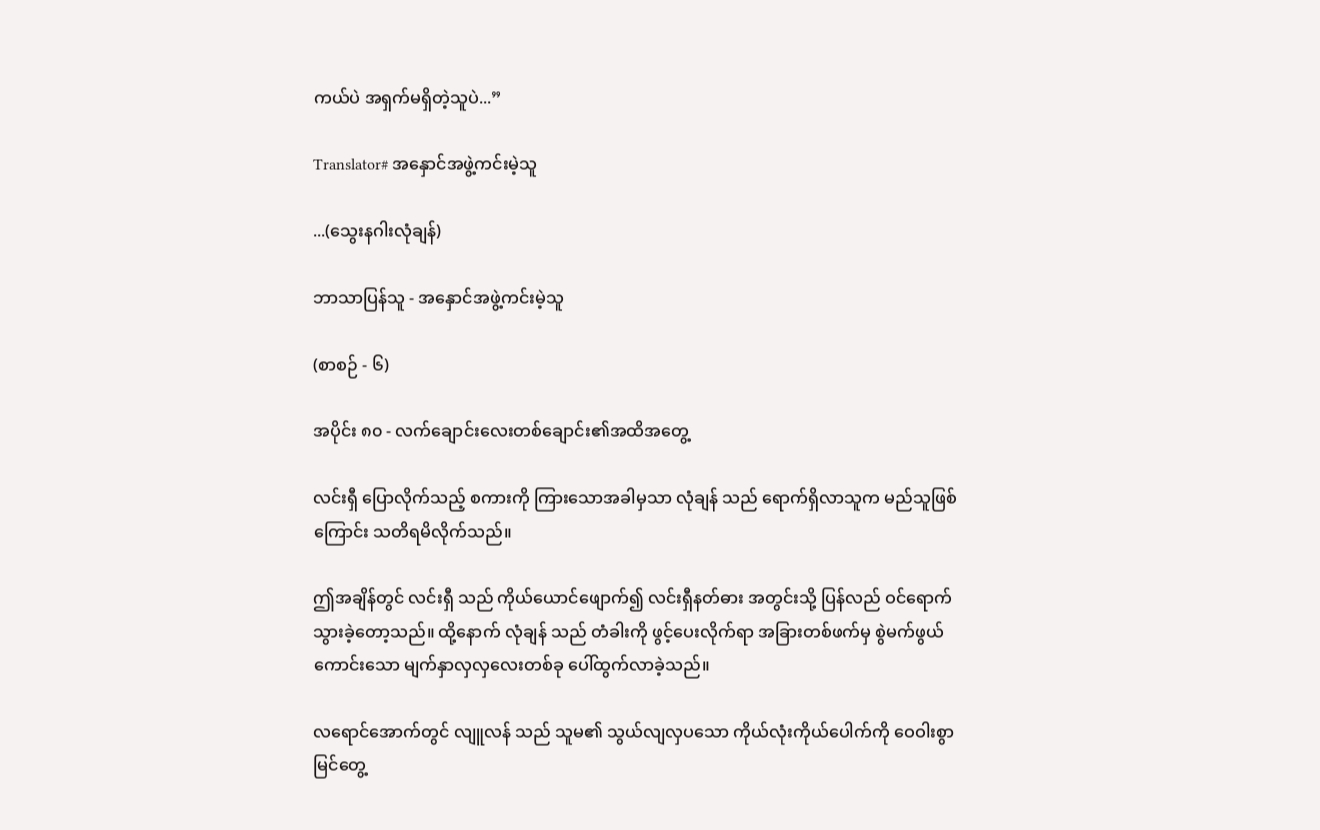ကယ်ပဲ အရှက်မရှိတဲ့သူပဲ...”

Translator# အနှောင်အဖွဲ့ကင်းမဲ့သူ

...(သွေးနဂါးလုံချန်)

ဘာသာပြန်သူ - အနှောင်အဖွဲ့ကင်းမဲ့သူ

(စာစဉ် - ၆)

အပိုင်း ၈၀ - လက်ချောင်းလေးတစ်ချောင်း၏အထိအတွေ့

လင်းရှီ ပြောလိုက်သည့် စကားကို ကြားသောအခါမှသာ လုံချန် သည် ရောက်ရှိလာသူက မည်သူဖြစ်ကြောင်း သတိရမိလိုက်သည်။

ဤအချိန်တွင် လင်းရှီ သည် ကိုယ်ယောင်ဖျောက်၍ လင်းရှီနတ်ဓား အတွင်းသို့ ပြန်လည် ဝင်ရောက်သွားခဲ့တော့သည်။ ထို့နောက် လုံချန် သည် တံခါးကို ဖွင့်ပေးလိုက်ရာ အခြားတစ်ဖက်မှ စွဲမက်ဖွယ်ကောင်းသော မျက်နှာလှလှလေးတစ်ခု ပေါ်ထွက်လာခဲ့သည်။

လရောင်အောက်တွင် လျူလန် သည် သူမ၏ သွယ်လျလှပသော ကိုယ်လုံးကိုယ်ပေါက်ကို ဝေဝါးစွာ မြင်တွေ့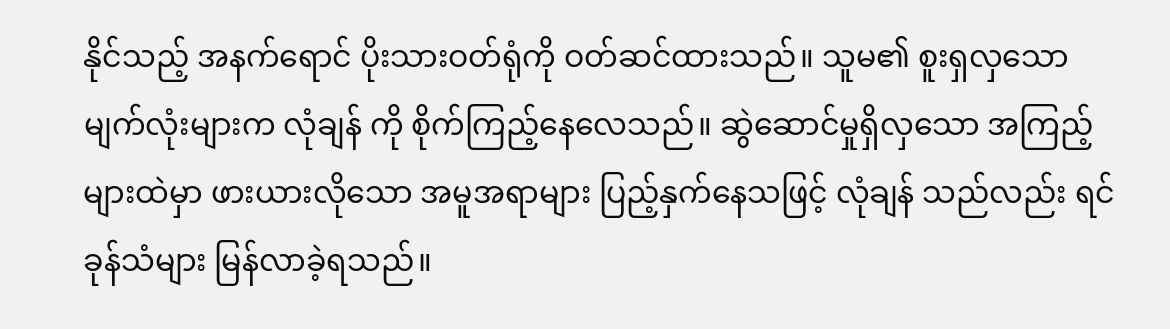နိုင်သည့် အနက်ရောင် ပိုးသားဝတ်ရုံကို ဝတ်ဆင်ထားသည်။ သူမ၏ စူးရှလှသော မျက်လုံးများက လုံချန် ကို စိုက်ကြည့်နေလေသည်။ ဆွဲဆောင်မှုရှိလှသော အကြည့်များထဲမှာ ဖားယားလိုသော အမူအရာများ ပြည့်နှက်နေသဖြင့် လုံချန် သည်လည်း ရင်ခုန်သံများ မြန်လာခဲ့ရသည်။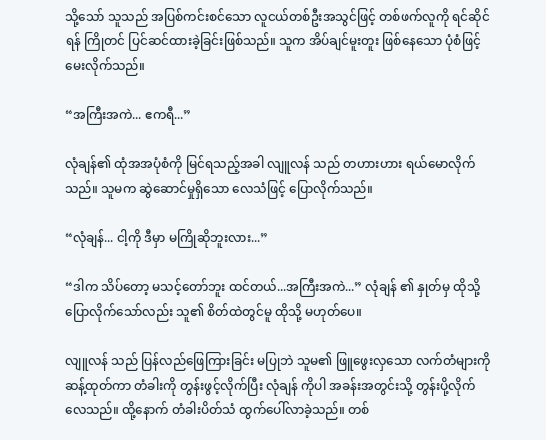သို့သော် သူသည် အပြစ်ကင်းစင်သော လူငယ်တစ်ဦးအသွင်ဖြင့် တစ်ဖက်လူကို ရင်ဆိုင်ရန် ကြိုတင် ပြင်ဆင်ထားခဲ့ခြင်းဖြစ်သည်။ သူက အိပ်ချင်မူးတူး ဖြစ်နေသော ပုံစံဖြင့် မေးလိုက်သည်။

“အကြီးအကဲ... ဧကရီ...”

လုံချန်၏ ထုံအအပုံစံကို မြင်ရသည့်အခါ လျူလန် သည် တဟားဟား ရယ်မောလိုက်သည်။ သူမက ဆွဲဆောင်မှုရှိသော လေသံဖြင့် ပြောလိုက်သည်။

“လုံချန်... ငါ့ကို ဒီမှာ မကြိုဆိုဘူးလား...”

“ဒါက သိပ်တော့ မသင့်တော်ဘူး ထင်တယ်...အကြီးအကဲ...” လုံချန် ၏ နှုတ်မှ ထိုသို့ ပြောလိုက်သော်လည်း သူ၏ စိတ်ထဲတွင်မူ ထိုသို့ မဟုတ်ပေ။

လျူလန် သည် ပြန်လည်ဖြေကြားခြင်း မပြုဘဲ သူမ၏ ဖြူဖွေးလှသော လက်တံများကို ဆန့်ထုတ်ကာ တံခါးကို တွန်းဖွင့်လိုက်ပြီး လုံချန် ကိုပါ အခန်းအတွင်းသို့ တွန်းပို့လိုက်လေသည်။ ထို့နောက် တံခါးပိတ်သံ ထွက်ပေါ်လာခဲ့သည်။ တစ်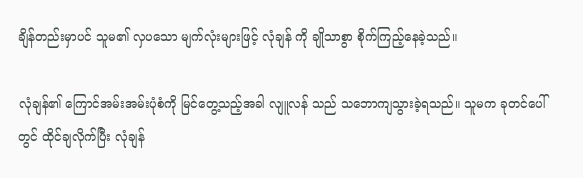ချိန်တည်းမှာပင် သူမ၏ လှပသော မျက်လုံးများဖြင့် လုံချန် ကို ချိုသာစွာ စိုက်ကြည့်နေခဲ့သည်။

လုံချန်၏ ကြောင်အမ်းအမ်းပုံစံကို မြင်တွေ့သည့်အခါ လျူလန် သည် သဘောကျသွားခဲ့ရသည်။ သူမက ခုတင်ပေါ်တွင် ထိုင်ချလိုက်ပြီး လုံချန်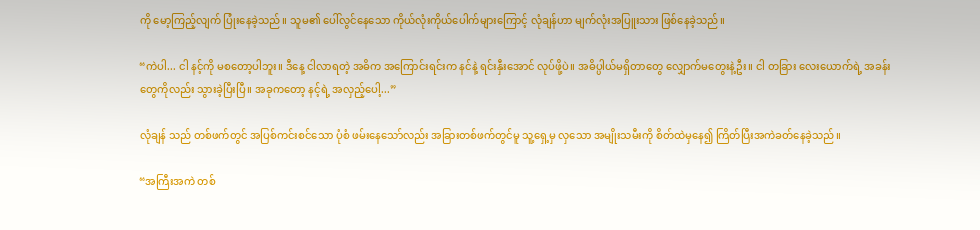ကို မော့ကြည့်လျက် ပြုံးနေခဲ့သည်။ သူမ၏ ပေါ်လွင်နေသော ကိုယ်လုံးကိုယ်ပေါက်များကြောင့် လုံချန်ဟာ မျက်လုံးအပြူးသား ဖြစ်နေခဲ့သည်။

“ကဲပါ... ငါ နင့်ကို မစတော့ပါဘူး။ ဒီနေ့ ငါလာရတဲ့ အဓိက အကြောင်းရင်းက နင်နဲ့ ရင်းနှီးအောင် လုပ်ဖို့ပဲ။ အဓိပ္ပါယ်မရှိတာတွေ လျှောက်မတွေးနဲ့ဦး။ ငါ တခြား လေးယောက်ရဲ့ အခန်းတွေကိုလည်း သွားခဲ့ပြီးပြီ။ အခုကတော့ နင့်ရဲ့ အလှည့်ပေါ့...”

လုံချန် သည် တစ်ဖက်တွင် အပြစ်ကင်းစင်သော ပုံစံ ဖမ်းနေသော်လည်း အခြားတစ်ဖက်တွင်မူ သူ့ရှေ့မှ လှသော အမျိုးသမီးကို စိတ်ထဲမှနေ၍ ကြိတ်ပြီးအကဲခတ်နေခဲ့သည်။

“အကြီးအကဲ တစ်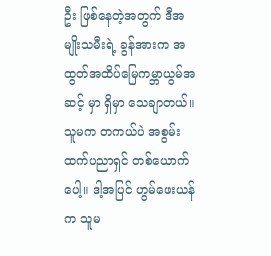ဦး ဖြစ်နေတဲ့အတွက် ဒီအမျိုးသမီးရဲ့ ခွန်အားက အထွတ်အထိပ်မြေကမ္ဘာယွမ်အဆင့် မှာ ရှိမှာ သေချာတယ်။ သူမက တကယ်ပဲ အစွမ်းထက်ပညာရှင် တစ်ယောက်ပေါ့။ ဒါ့အပြင် ဟွမ်ဖေးယန် က သူမ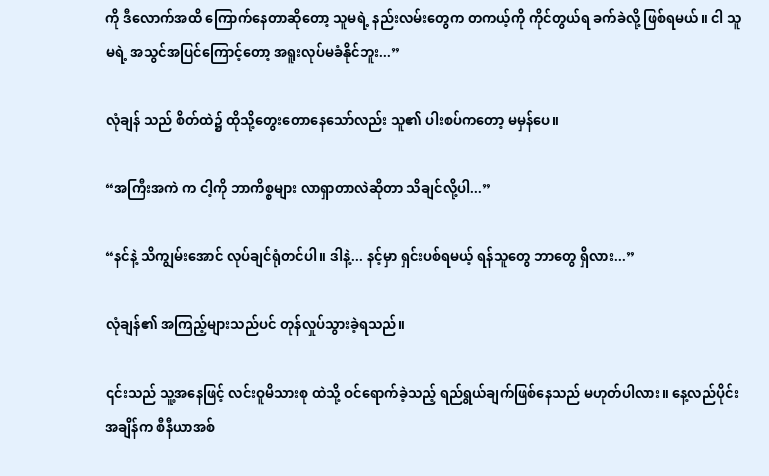ကို ဒီလောက်အထိ ကြောက်နေတာဆိုတော့ သူမရဲ့ နည်းလမ်းတွေက တကယ့်ကို ကိုင်တွယ်ရ ခက်ခဲလို့ ဖြစ်ရမယ်။ ငါ သူမရဲ့ အသွင်အပြင်ကြောင့်တော့ အရူးလုပ်မခံနိုင်ဘူး...”

လုံချန် သည် စိတ်ထဲ၌ ထိုသို့တွေးတောနေသော်လည်း သူ၏ ပါးစပ်ကတော့ မမှန်ပေ။

“အကြီးအကဲ က ငါ့ကို ဘာကိစ္စများ လာရှာတာလဲဆိုတာ သိချင်လို့ပါ...”

“နင်နဲ့ သိကျွမ်းအောင် လုပ်ချင်ရုံတင်ပါ။ ဒါနဲ့... နင့်မှာ ရှင်းပစ်ရမယ့် ရန်သူတွေ ဘာတွေ ရှိလား...”

လုံချန်၏ အကြည့်များသည်ပင် တုန်လှုပ်သွားခဲ့ရသည်။

၎င်းသည် သူ့အနေဖြင့် လင်းဝူမိသားစု ထဲသို့ ဝင်ရောက်ခဲ့သည့် ရည်ရွယ်ချက်ဖြစ်နေသည် မဟုတ်ပါလား။ နေ့လည်ပိုင်းအချိန်က စီနီယာအစ်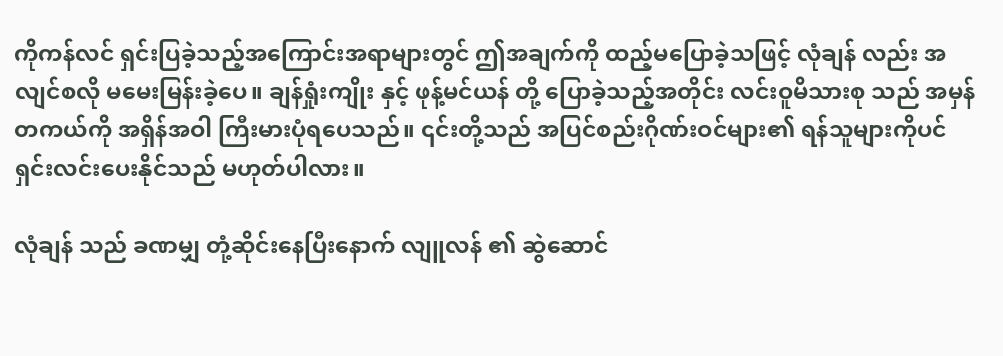ကိုကန်လင် ရှင်းပြခဲ့သည့်အကြောင်းအရာများတွင် ဤအချက်ကို ထည့်မပြောခဲ့သဖြင့် လုံချန် လည်း အလျင်စလို မမေးမြန်းခဲ့ပေ။ ချန်ရှုံးကျိုး နှင့် ဖုန့်မင်ယန် တို့ ပြောခဲ့သည့်အတိုင်း လင်းဝူမိသားစု သည် အမှန်တကယ်ကို အရှိန်အဝါ ကြီးမားပုံရပေသည်။ ၎င်းတို့သည် အပြင်စည်းဂိုဏ်းဝင်များ၏ ရန်သူများကိုပင် ရှင်းလင်းပေးနိုင်သည် မဟုတ်ပါလား။

လုံချန် သည် ခဏမျှ တုံ့ဆိုင်းနေပြီးနောက် လျူလန် ၏ ဆွဲဆောင်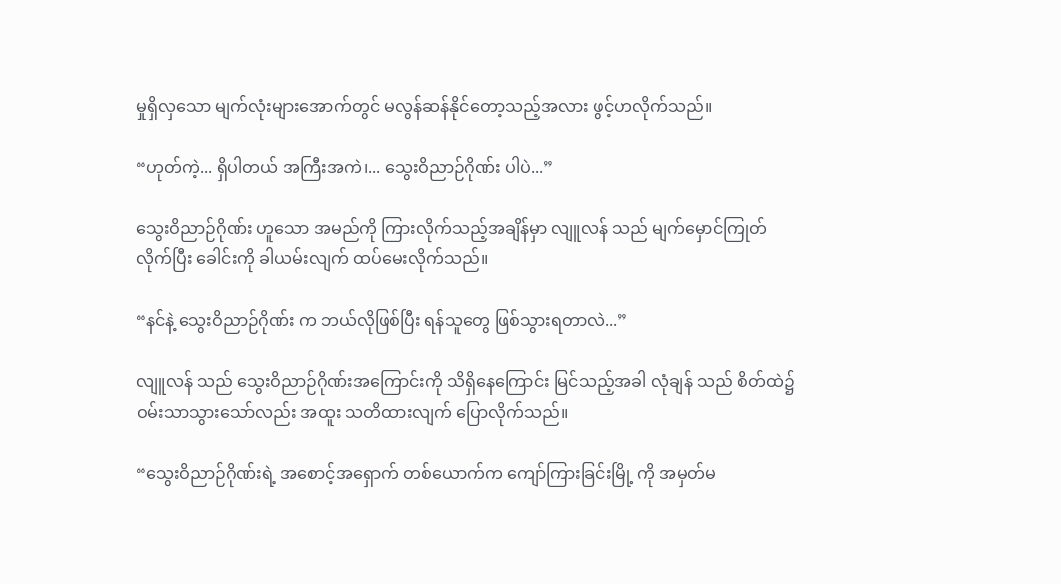မှုရှိလှသော မျက်လုံးများအောက်တွင် မလွန်ဆန်နိုင်တော့သည့်အလား ဖွင့်ဟလိုက်သည်။

“ဟုတ်ကဲ့... ရှိပါတယ် အကြီးအကဲ၊... သွေးဝိညာဉ်ဂိုဏ်း ပါပဲ...”

သွေးဝိညာဉ်ဂိုဏ်း ဟူသော အမည်ကို ကြားလိုက်သည့်အချိန်မှာ လျူလန် သည် မျက်မှောင်ကြုတ်လိုက်ပြီး ခေါင်းကို ခါယမ်းလျက် ထပ်မေးလိုက်သည်။

“နင်နဲ့ သွေးဝိညာဉ်ဂိုဏ်း က ဘယ်လိုဖြစ်ပြီး ရန်သူတွေ ဖြစ်သွားရတာလဲ...”

လျူလန် သည် သွေးဝိညာဉ်ဂိုဏ်းအကြောင်းကို သိရှိနေကြောင်း မြင်သည့်အခါ လုံချန် သည် စိတ်ထဲ၌ ဝမ်းသာသွားသော်လည်း အထူး သတိထားလျက် ပြောလိုက်သည်။

“သွေးဝိညာဉ်ဂိုဏ်းရဲ့ အစောင့်အရှောက် တစ်ယောက်က ကျော်ကြားခြင်းမြို့ ကို အမှတ်မ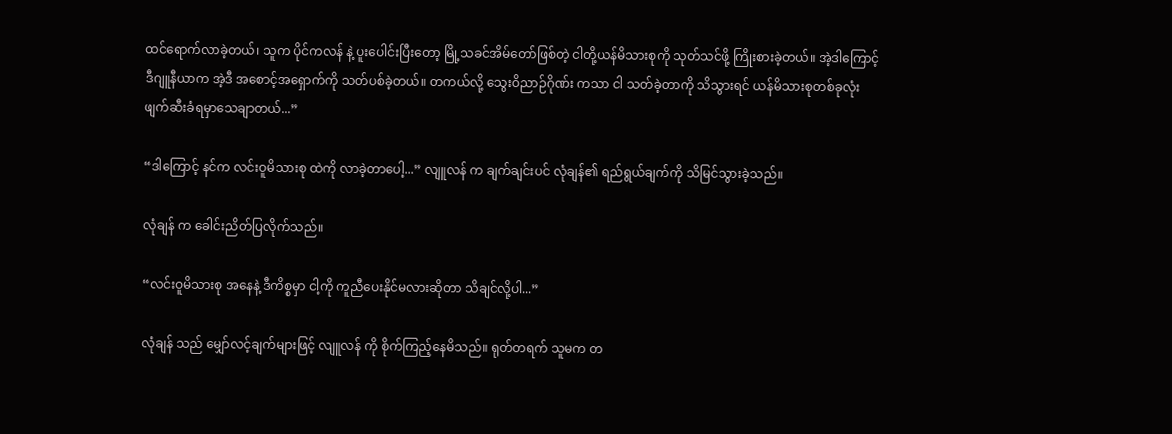ထင်ရောက်လာခဲ့တယ်၊ သူက ပိုင်ကလန် နဲ့ ပူးပေါင်းပြီးတော့ မြို့သခင်အိမ်တော်ဖြစ်တဲ့ ငါတို့ယန်မိသားစုကို သုတ်သင်ဖို့ ကြိုးစားခဲ့တယ်။ အဲ့ဒါကြောင့် ဒီဂျူနီယာက အဲ့ဒီ အစောင့်အရှောက်ကို သတ်ပစ်ခဲ့တယ်။ တကယ်လို့ သွေးဝိညာဉ်ဂိုဏ်း ကသာ ငါ သတ်ခဲ့တာကို သိသွားရင် ယန်မိသားစုတစ်ခုလုံး ဖျက်ဆီးခံရမှာသေချာတယ်...”

“ဒါကြောင့် နင်က လင်းဝူမိသားစု ထဲကို လာခဲ့တာပေါ့...” လျူလန် က ချက်ချင်းပင် လုံချန်၏ ရည်ရွယ်ချက်ကို သိမြင်သွားခဲ့သည်။

လုံချန် က ခေါင်းညိတ်ပြလိုက်သည်။

“လင်းဝူမိသားစု အနေနဲ့ ဒီကိစ္စမှာ ငါ့ကို ကူညီပေးနိုင်မလားဆိုတာ သိချင်လို့ပါ...”

လုံချန် သည် မျှော်လင့်ချက်များဖြင့် လျူလန် ကို စိုက်ကြည့်နေမိသည်။ ရုတ်တရက် သူမက တ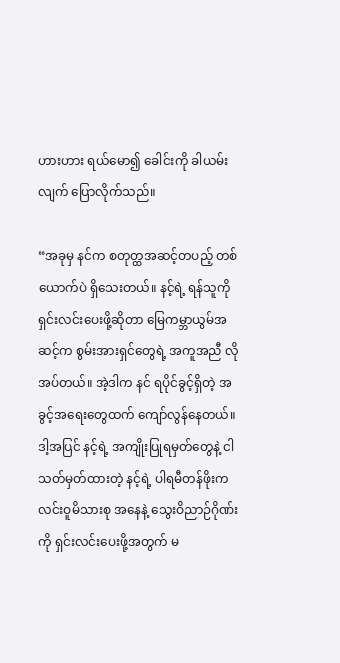ဟားဟား ရယ်မော၍ ခေါင်းကို ခါယမ်းလျက် ပြောလိုက်သည်။

“အခုမှ နင်က စတုတ္ထအဆင့်တပည့် တစ်ယောက်ပဲ ရှိသေးတယ်။ နင့်ရဲ့ ရန်သူကို ရှင်းလင်းပေးဖို့ဆိုတာ မြေကမ္ဘာယွမ်အဆင့်က စွမ်းအားရှင်တွေရဲ့ အကူအညီ လိုအပ်တယ်။ အဲ့ဒါက နင် ရပိုင်ခွင့်ရှိတဲ့ အခွင့်အရေးတွေထက် ကျော်လွန်နေတယ်။ ဒါ့အပြင် နင့်ရဲ့ အကျိုးပြုရမှတ်တွေနဲ့ ငါ သတ်မှတ်ထားတဲ့ နင့်ရဲ့ ပါရမီတန်ဖိုးက လင်းဝူမိသားစု အနေနဲ့ သွေးဝိညာဉ်ဂိုဏ်း ကို ရှင်းလင်းပေးဖို့အတွက် မ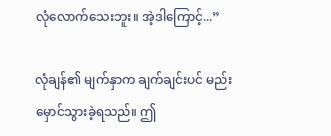လုံလောက်သေးဘူး။ အဲ့ဒါကြောင့်...”

လုံချန်၏ မျက်နှာက ချက်ချင်းပင် မည်းမှောင်သွားခဲ့ရသည်။ ဤ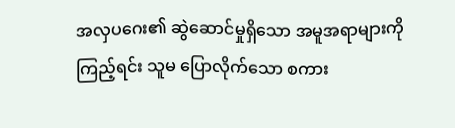အလှပဂေး၏ ဆွဲဆောင်မှုရှိသော အမူအရာများကို ကြည့်ရင်း သူမ ပြောလိုက်သော စကား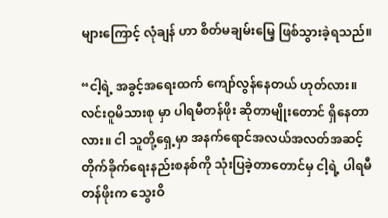များကြောင့် လုံချန် ဟာ စိတ်မချမ်းမြေ့ ဖြစ်သွားခဲ့ရသည်။

“ငါ့ရဲ့ အခွင့်အရေးထက် ကျော်လွန်နေတယ် ဟုတ်လား။ လင်းဝူမိသားစု မှာ ပါရမီတန်ဖိုး ဆိုတာမျိုးတောင် ရှိနေတာလား။ ငါ သူတို့ရှေ့မှာ အနက်ရောင်အလယ်အလတ်အဆင့် တိုက်ခိုက်ရေးနည်းစနစ်ကို သုံးပြခဲ့တာတောင်မှ ငါ့ရဲ့ ပါရမီတန်ဖိုးက သွေးဝိ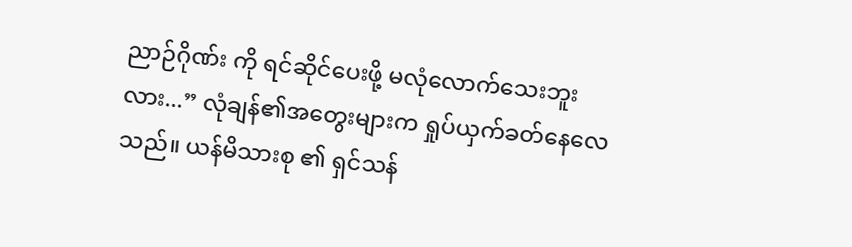ညာဉ်ဂိုဏ်း ကို ရင်ဆိုင်ပေးဖို့ မလုံလောက်သေးဘူးလား...” လုံချန်၏အတွေးများက ရှုပ်ယှက်ခတ်နေလေသည်။ ယန်မိသားစု ၏ ရှင်သန်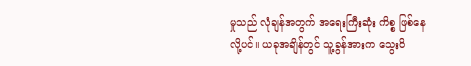မှုသည် လုံချန်အတွက် အရေးကြီးဆုံး ကိစ္စ ဖြစ်နေလို့ပင်။ ယခုအချိန်တွင် သူ့ခွန်အားက သွေးဝိ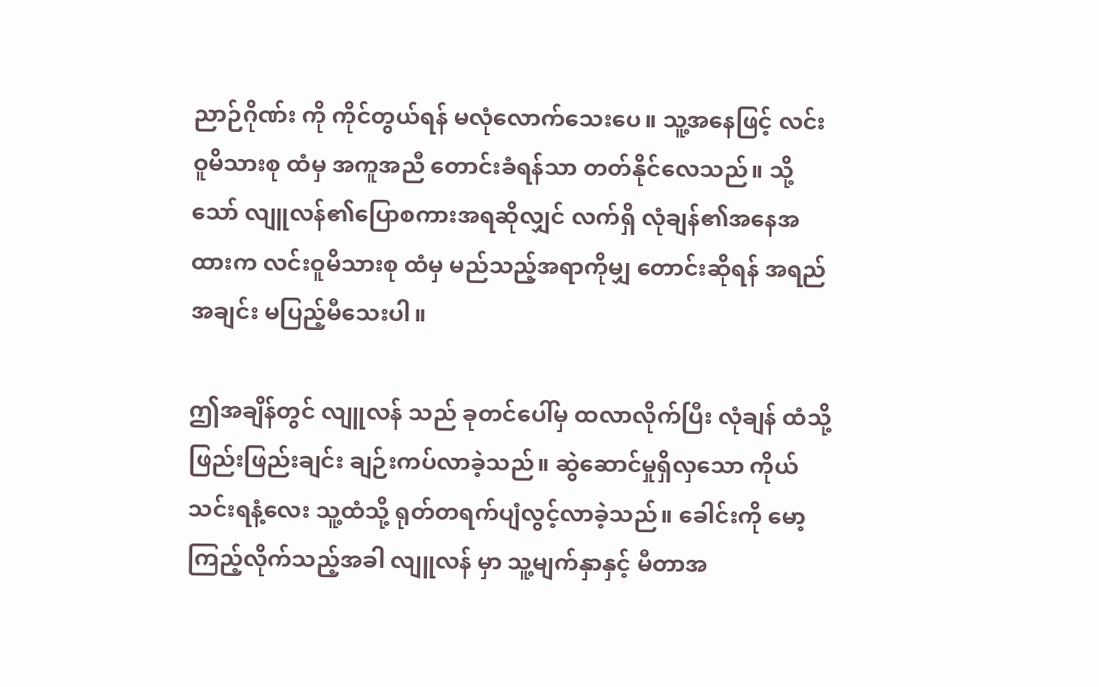ညာဉ်ဂိုဏ်း ကို ကိုင်တွယ်ရန် မလုံလောက်သေးပေ။ သူ့အနေဖြင့် လင်းဝူမိသားစု ထံမှ အကူအညီ တောင်းခံရန်သာ တတ်နိုင်လေသည်။ သို့သော် လျူလန်၏ပြောစကားအရဆိုလျှင် လက်ရှိ လုံချန်၏အနေအထားက လင်းဝူမိသားစု ထံမှ မည်သည့်အရာကိုမျှ တောင်းဆိုရန် အရည်အချင်း မပြည့်မီသေးပါ။

ဤအချိန်တွင် လျူလန် သည် ခုတင်ပေါ်မှ ထလာလိုက်ပြီး လုံချန် ထံသို့ ဖြည်းဖြည်းချင်း ချဉ်းကပ်လာခဲ့သည်။ ဆွဲဆောင်မှုရှိလှသော ကိုယ်သင်းရနံ့လေး သူ့ထံသို့ ရုတ်တရက်ပျံလွင့်လာခဲ့သည်။ ခေါင်းကို မော့ကြည့်လိုက်သည့်အခါ လျူလန် မှာ သူ့မျက်နှာနှင့် မီတာအ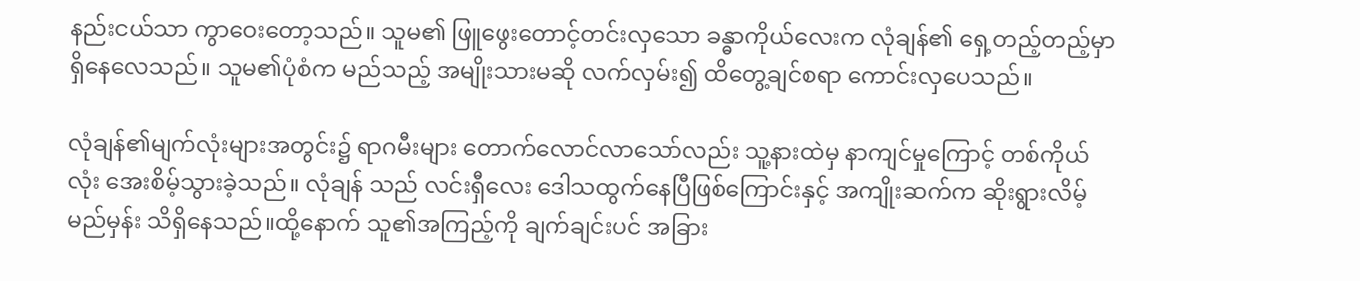နည်းငယ်သာ ကွာဝေးတော့သည်။ သူမ၏ ဖြူဖွေးတောင့်တင်းလှသော ခန္ဓာကိုယ်လေးက လုံချန်၏ ရှေ့တည့်တည့်မှာ ရှိနေလေသည်။ သူမ၏ပုံစံက မည်သည့် အမျိုးသားမဆို လက်လှမ်း၍ ထိတွေ့ချင်စရာ ကောင်းလှပေသည်။

လုံချန်၏မျက်လုံးများအတွင်း၌ ရာဂမီးများ တောက်လောင်လာသော်လည်း သူ့နားထဲမှ နာကျင်မှုကြောင့် တစ်ကိုယ်လုံး အေးစိမ့်သွားခဲ့သည်။ လုံချန် သည် လင်းရှီလေး ဒေါသထွက်နေပြီဖြစ်ကြောင်းနှင့် အကျိုးဆက်က ဆိုးရွားလိမ့်မည်မှန်း သိရှိနေသည်။ထို့နောက် သူ၏အကြည့်ကို ချက်ချင်းပင် အခြား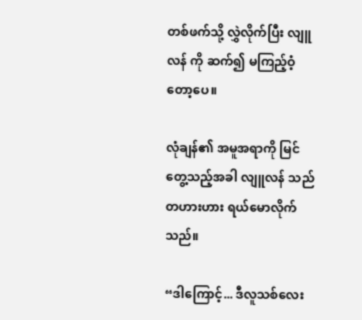တစ်ဖက်သို့ လွှဲလိုက်ပြီး လျူလန် ကို ဆက်၍ မကြည့်ဝံ့တော့ပေ။

လုံချန်၏ အမူအရာကို မြင်တွေ့သည့်အခါ လျူလန် သည် တဟားဟား ရယ်မောလိုက်သည်။

“ဒါကြောင့်... ဒီလူသစ်လေး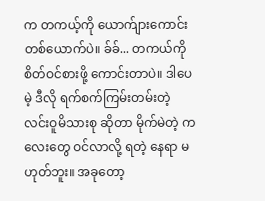က တကယ့်ကို ယောက်ျားကောင်း တစ်ယောက်ပဲ။ ခ်ခ်... တကယ်ကို စိတ်ဝင်စားဖို့ ကောင်းတာပဲ။ ဒါပေမဲ့ ဒီလို ရက်စက်ကြမ်းတမ်းတဲ့ လင်းဝူမိသားစု ဆိုတာ မိုက်မဲတဲ့ ကလေးတွေ ဝင်လာလို့ ရတဲ့ နေရာ မဟုတ်ဘူး။ အခုတော့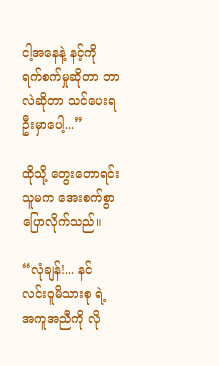ငါ့အနေနဲ့ နင့်ကို ရက်စက်မှုဆိုတာ ဘာလဲဆိုတာ သင်ပေးရဦးမှာပေါ့...”

ထိုသို့ တွေးတောရင်း သူမက အေးစက်စွာ ပြောလိုက်သည်။

“လုံချန်!... နင် လင်းဝူမိသားစု ရဲ့ အကူအညီကို လို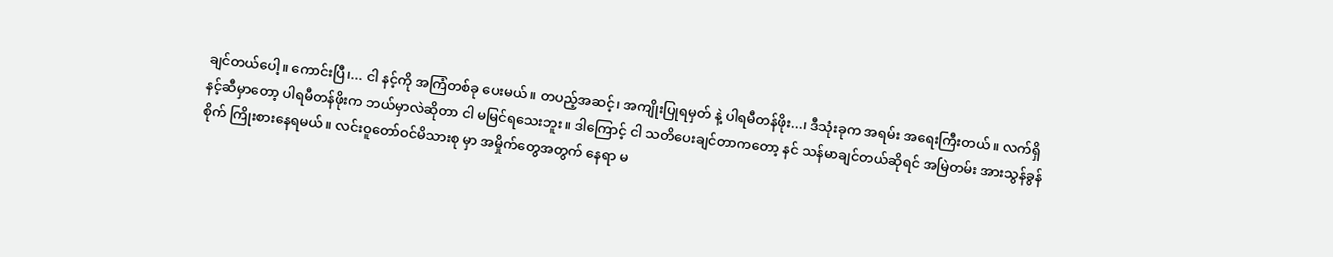ချင်တယ်ပေါ့။ ကောင်းပြီ၊... ငါ နင့်ကို အကြံတစ်ခု ပေးမယ်။ တပည့်အဆင့်၊ အကျိုးပြုရမှတ် နဲ့ ပါရမီတန်ဖိုး...၊ ဒီသုံးခုက အရမ်း အရေးကြီးတယ်။ လက်ရှိ နင့်ဆီမှာတော့ ပါရမီတန်ဖိုးက ဘယ်မှာလဲဆိုတာ ငါ မမြင်ရသေးဘူး။ ဒါကြောင့် ငါ သတိပေးချင်တာကတော့ နင် သန်မာချင်တယ်ဆိုရင် အမြဲတမ်း အားသွန်ခွန်စိုက် ကြိုးစားနေရမယ်။ လင်းဝူတော်ဝင်မိသားစု မှာ အမှိုက်တွေအတွက် နေရာ မ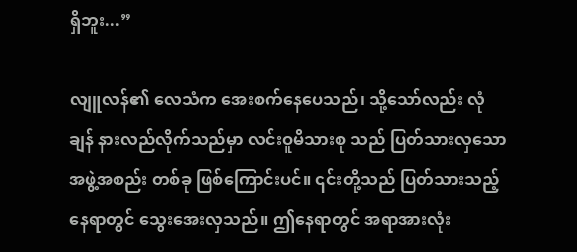ရှိဘူး...”

လျူလန်၏ လေသံက အေးစက်နေပေသည်၊ သို့သော်လည်း လုံချန် နားလည်လိုက်သည်မှာ လင်းဝူမိသားစု သည် ပြတ်သားလှသော အဖွဲ့အစည်း တစ်ခု ဖြစ်ကြောင်းပင်။ ၎င်းတို့သည် ပြတ်သားသည့်နေရာတွင် သွေးအေးလှသည်။ ဤနေရာတွင် အရာအားလုံး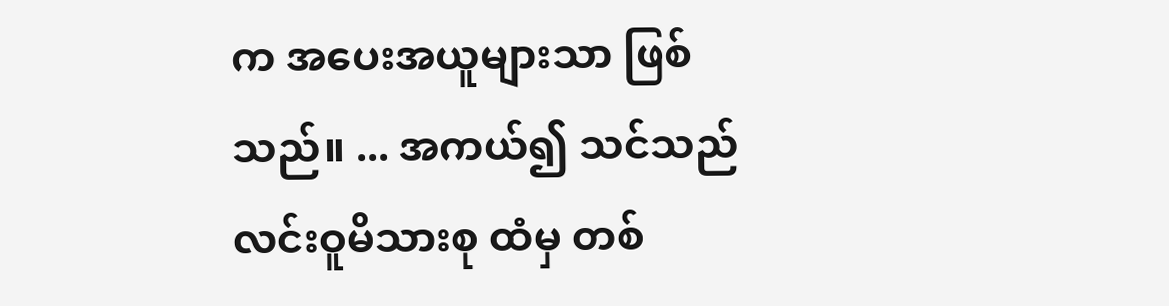က အပေးအယူများသာ ဖြစ်သည်။ ... အကယ်၍ သင်သည် လင်းဝူမိသားစု ထံမှ တစ်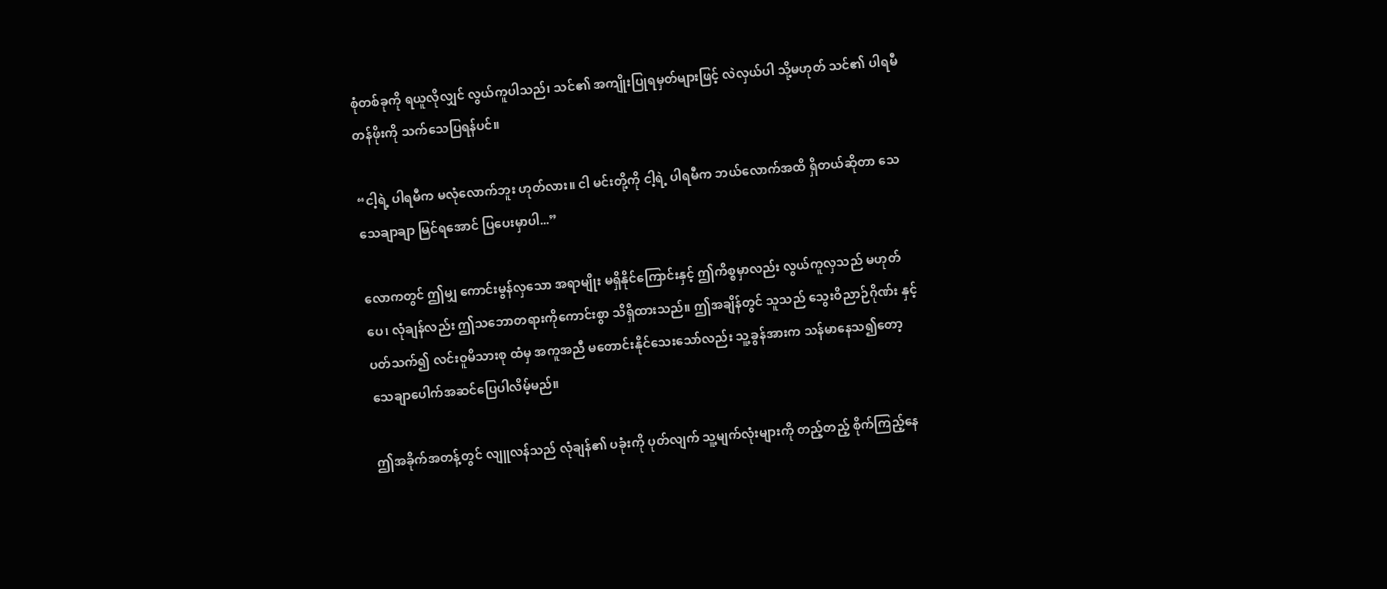စုံတစ်ခုကို ရယူလိုလျှင် လွယ်ကူပါသည်၊ သင်၏ အကျိုးပြုရမှတ်များဖြင့် လဲလှယ်ပါ သို့မဟုတ် သင်၏ ပါရမီတန်ဖိုးကို သက်သေပြရန်ပင်။

“ငါ့ရဲ့ ပါရမီက မလုံလောက်ဘူး ဟုတ်လား။ ငါ မင်းတို့ကို ငါ့ရဲ့ ပါရမီက ဘယ်လောက်အထိ ရှိတယ်ဆိုတာ သေသေချာချာ မြင်ရအောင် ပြပေးမှာပါ...”

လောကတွင် ဤမျှ ကောင်းမွန်လှသော အရာမျိုး မရှိနိုင်ကြောင်းနှင့် ဤကိစ္စမှာလည်း လွယ်ကူလှသည် မဟုတ်ပေ၊ လုံချန်လည်း ဤသဘောတရားကိုကောင်းစွာ သိရှိထားသည်။ ဤအချိန်တွင် သူသည် သွေးဝိညာဉ်ဂိုဏ်း နှင့်ပတ်သက်၍ လင်းဝူမိသားစု ထံမှ အကူအညီ မတောင်းနိုင်သေးသော်လည်း သူ့ခွန်အားက သန်မာနေသ၍တော့ သေချာပေါက်အဆင်ပြေပါလိမ့်မည်။

ဤအခိုက်အတန့်တွင် လျူလန်သည် လုံချန်၏ ပခုံးကို ပုတ်လျက် သူ့မျက်လုံးများကို တည့်တည့် စိုက်ကြည့်နေ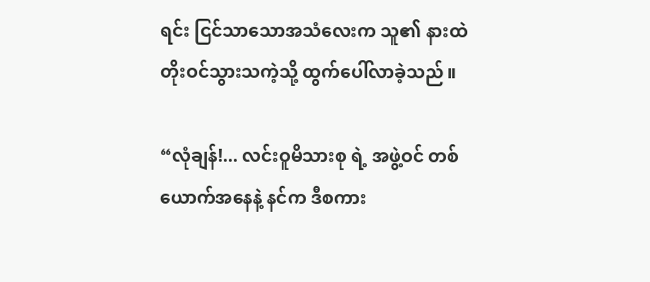ရင်း ငြင်သာသောအသံလေးက သူ၏ နားထဲ တိုးဝင်သွားသကဲ့သို့ ထွက်ပေါ်လာခဲ့သည်။

“လုံချန်!... လင်းဝူမိသားစု ရဲ့ အဖွဲ့ဝင် တစ်ယောက်အနေနဲ့ နင်က ဒီစကား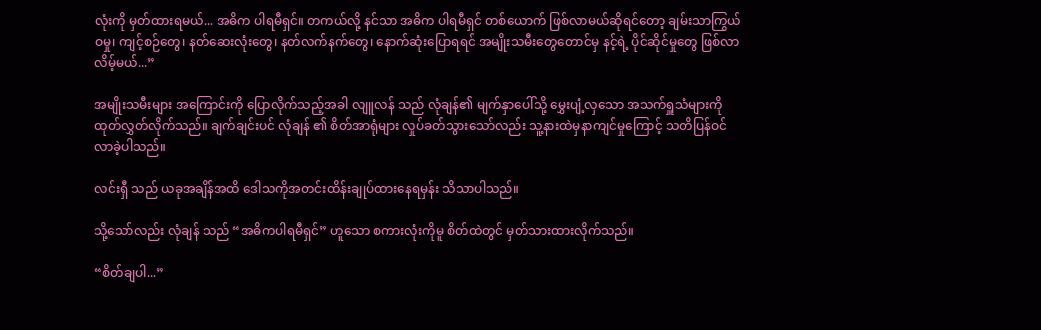လုံးကို မှတ်ထားရမယ်... အဓိက ပါရမီရှင်။ တကယ်လို့ နင်သာ အဓိက ပါရမီရှင် တစ်ယောက် ဖြစ်လာမယ်ဆိုရင်တော့ ချမ်းသာကြွယ်ဝမှု၊ ကျင့်စဉ်တွေ၊ နတ်ဆေးလုံးတွေ၊ နတ်လက်နက်တွေ၊ နောက်ဆုံးပြောရရင် အမျိုးသမီးတွေတောင်မှ နင့်ရဲ့ ပိုင်ဆိုင်မှုတွေ ဖြစ်လာလိမ့်မယ်...”

အမျိုးသမီးများ အကြောင်းကို ပြောလိုက်သည့်အခါ လျူလန် သည် လုံချန်၏ မျက်နှာပေါ်သို့ မွှေးပျံ့လှသော အသက်ရှူသံများကို ထုတ်လွှတ်လိုက်သည်။ ချက်ချင်းပင် လုံချန် ၏ စိတ်အာရုံများ လှုပ်ခတ်သွားသော်လည်း သူ့နားထဲမှနာကျင်မှုကြောင့် သတိပြန်ဝင်လာခဲ့ပါသည်။

လင်းရှီ သည် ယခုအချိန်အထိ ဒေါသကိုအတင်းထိန်းချုပ်ထားနေရမှန်း သိသာပါသည်။

သို့သော်လည်း လုံချန် သည် “အဓိကပါရမီရှင်” ဟူသော စကားလုံးကိုမူ စိတ်ထဲတွင် မှတ်သားထားလိုက်သည်။

“စိတ်ချပါ...”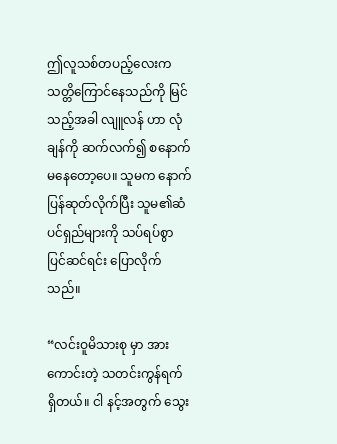ဤလူသစ်တပည့်လေးက သတ္တိကြောင်နေသည်ကို မြင်သည့်အခါ လျူလန် ဟာ လုံချန်ကို ဆက်လက်၍ စနောက်မနေတော့ပေ။ သူမက နောက်ပြန်ဆုတ်လိုက်ပြီး သူမ၏ဆံပင်ရှည်များကို သပ်ရပ်စွာ ပြင်ဆင်ရင်း ပြောလိုက်သည်။

“လင်းဝူမိသားစု မှာ အားကောင်းတဲ့ သတင်းကွန်ရက် ရှိတယ်။ ငါ နင့်အတွက် သွေး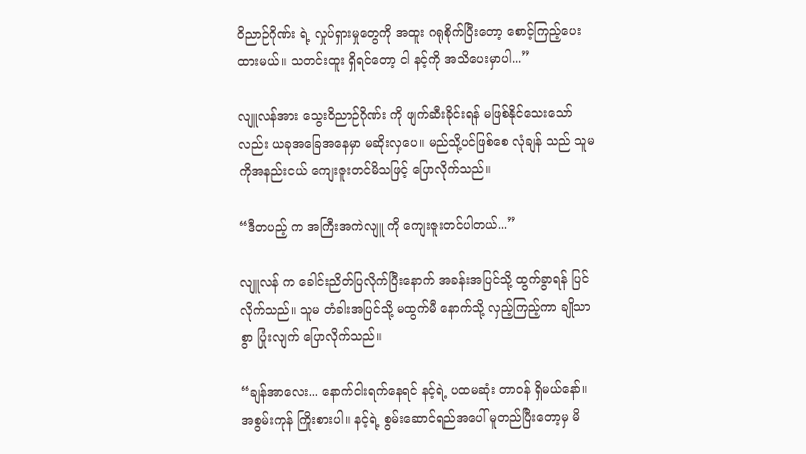ဝိညာဉ်ဂိုဏ်း ရဲ့ လှုပ်ရှားမှုတွေကို အထူး ဂရုစိုက်ပြီးတော့ စောင့်ကြည့်ပေးထားမယ်။ သတင်းထူး ရှိရင်တော့ ငါ နင့်ကို အသိပေးမှာပါ...”

လျူလန်အား သွေးဝိညာဉ်ဂိုဏ်း ကို ဖျက်ဆီးခိုင်းရန် မဖြစ်နိုင်သေးသော်လည်း ယခုအခြေအနေမှာ မဆိုးလှပေ။ မည်သို့ပင်ဖြစ်စေ လုံချန် သည် သူမကိုအနည်းငယ် ကျေးဇူးတင်မိသဖြင့် ပြောလိုက်သည်။

“ဒီတပည့် က အကြီးအကဲလျူ ကို ကျေးဇူးတင်ပါတယ်...”

လျူလန် က ခေါင်းညိတ်ပြလိုက်ပြီးနောက် အခန်းအပြင်သို့ ထွက်ခွာရန် ပြင်လိုက်သည်။ သူမ တံခါးအပြင်သို့ မထွက်မီ နောက်သို့ လှည့်ကြည့်ကာ ချိုသာစွာ ပြုံးလျက် ပြောလိုက်သည်။

“ချန်အာလေး... နောက်ငါးရက်နေရင် နင့်ရဲ့ ပထမဆုံး တာဝန် ရှိမယ်နော်။ အစွမ်းကုန် ကြိုးစားပါ။ နင့်ရဲ့ စွမ်းဆောင်ရည်အပေါ် မူတည်ပြီးတော့မှ မိ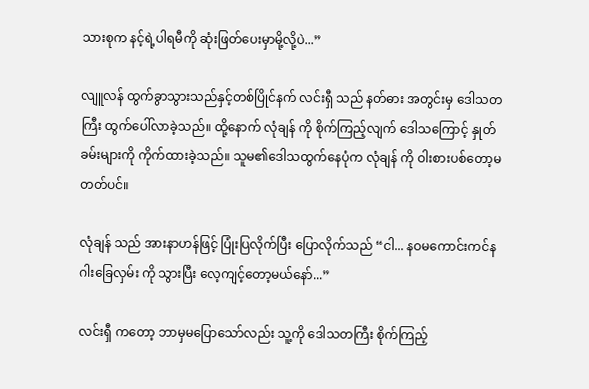သားစုက နင့်ရဲ့ပါရမီကို ဆုံးဖြတ်ပေးမှာမို့လို့ပဲ...”

လျူလန် ထွက်ခွာသွားသည်နှင့်တစ်ပြိုင်နက် လင်းရှီ သည် နတ်ဓား အတွင်းမှ ဒေါသတကြီး ထွက်ပေါ်လာခဲ့သည်။ ထို့နောက် လုံချန် ကို စိုက်ကြည့်လျက် ဒေါသကြောင့် နှုတ်ခမ်းများကို ကိုက်ထားခဲ့သည်။ သူမ၏ဒေါသထွက်နေပုံက လုံချန် ကို ဝါးစားပစ်တော့မတတ်ပင်။

လုံချန် သည် အားနာဟန်ဖြင့် ပြုံးပြလိုက်ပြီး ပြောလိုက်သည် “ငါ... နဝမကောင်းကင်နဂါးခြေလှမ်း ကို သွားပြီး လေ့ကျင့်တော့မယ်နော်...”

လင်းရှီ ကတော့ ဘာမှမပြောသော်လည်း သူ့ကို ဒေါသတကြီး စိုက်ကြည့်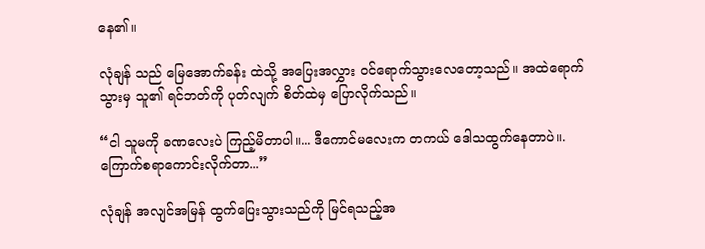နေ၏။

လုံချန် သည် မြေအောက်ခန်း ထဲသို့ အပြေးအလွှား ဝင်ရောက်သွားလေတော့သည်။ အထဲရောက်သွားမှ သူ၏ ရင်ဘတ်ကို ပုတ်လျက် စိတ်ထဲမှ ပြောလိုက်သည်။

“ငါ သူမကို ခဏလေးပဲ ကြည့်မိတာပါ။... ဒီကောင်မလေးက တကယ် ဒေါသထွက်နေတာပဲ။. ကြောက်စရာကောင်းလိုက်တာ...”

လုံချန် အလျင်အမြန် ထွက်ပြေးသွားသည်ကို မြင်ရသည့်အ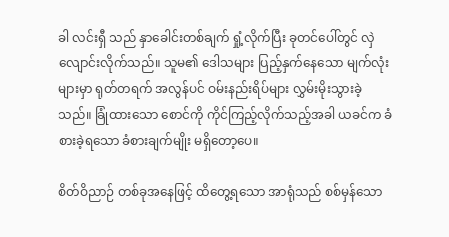ခါ လင်းရှီ သည် နှာခေါင်းတစ်ချက် ရှုံ့လိုက်ပြီး ခုတင်ပေါ်တွင် လှဲလျောင်းလိုက်သည်။ သူမ၏ ဒေါသများ ပြည့်နှက်နေသော မျက်လုံးများမှာ ရုတ်တရက် အလွန်ပင် ဝမ်းနည်းရိပ်များ လွှမ်းမိုးသွားခဲ့သည်။ ခြုံထားသော စောင်ကို ကိုင်ကြည့်လိုက်သည့်အခါ ယခင်က ခံစားခဲ့ရသော ခံစားချက်မျိုး မရှိတော့ပေ။

စိတ်ဝိညာဉ် တစ်ခုအနေဖြင့် ထိတွေ့ရသော အာရုံသည် စစ်မှန်သော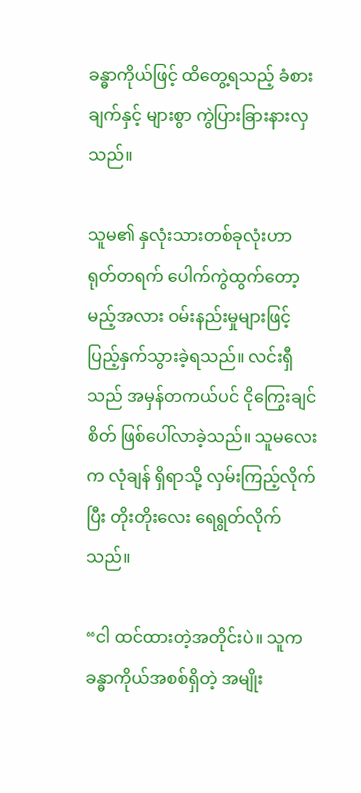ခန္ဓာကိုယ်ဖြင့် ထိတွေ့ရသည့် ခံစားချက်နှင့် များစွာ ကွဲပြားခြားနားလှသည်။

သူမ၏ နှလုံးသားတစ်ခုလုံးဟာ ရုတ်တရက် ပေါက်ကွဲထွက်တော့မည့်အလား ဝမ်းနည်းမှုများဖြင့် ပြည့်နှက်သွားခဲ့ရသည်။ လင်းရှီ သည် အမှန်တကယ်ပင် ငိုကြွေးချင်စိတ် ဖြစ်ပေါ်လာခဲ့သည်။ သူမလေးက လုံချန် ရှိရာသို့ လှမ်းကြည့်လိုက်ပြီး တိုးတိုးလေး ရေရွတ်လိုက်သည်။

“ငါ ထင်ထားတဲ့အတိုင်းပဲ။ သူက ခန္ဓာကိုယ်အစစ်ရှိတဲ့ အမျိုး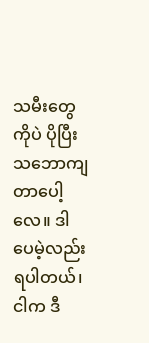သမီးတွေကိုပဲ ပိုပြီး သဘောကျတာပေါ့လေ။ ဒါပေမဲ့လည်း ရပါတယ်၊ ငါက ဒီ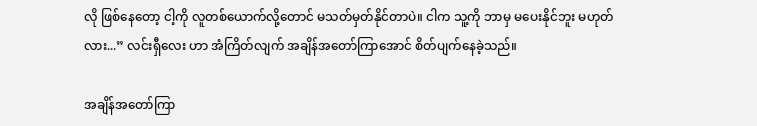လို ဖြစ်နေတော့ ငါ့ကို လူတစ်ယောက်လို့တောင် မသတ်မှတ်နိုင်တာပဲ။ ငါက သူ့ကို ဘာမှ မပေးနိုင်ဘူး မဟုတ်လား...” လင်းရှီလေး ဟာ အံကြိတ်လျက် အချိန်အတော်ကြာအောင် စိတ်ပျက်နေခဲ့သည်။

အချိန်အတော်ကြာ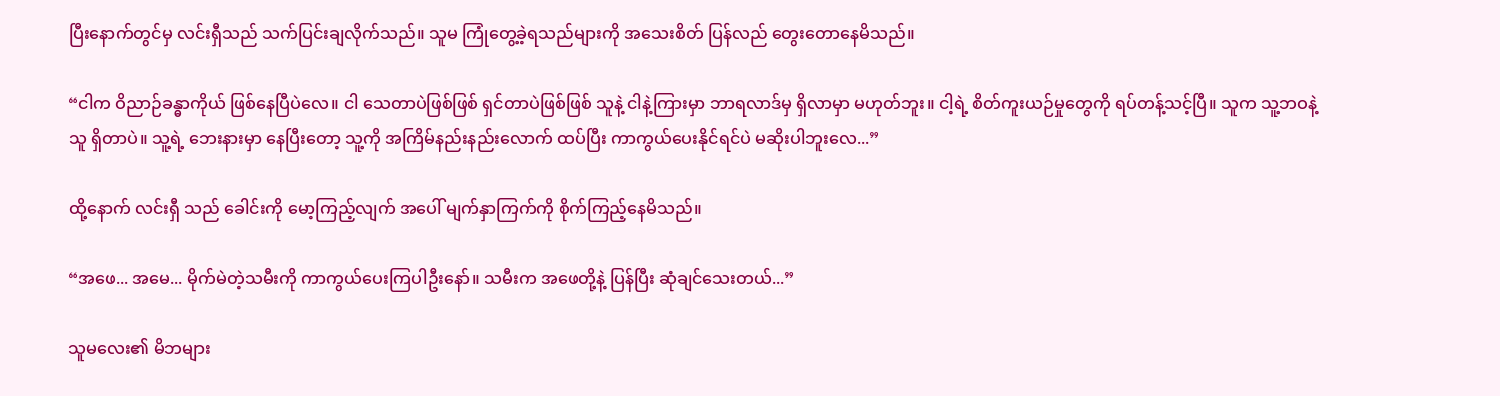ပြီးနောက်တွင်မှ လင်းရှီသည် သက်ပြင်းချလိုက်သည်။ သူမ ကြုံတွေ့ခဲ့ရသည်များကို အသေးစိတ် ပြန်လည် တွေးတောနေမိသည်။

“ငါက ဝိညာဉ်ခန္ဓာကိုယ် ဖြစ်နေပြီပဲလေ။ ငါ သေတာပဲဖြစ်ဖြစ် ရှင်တာပဲဖြစ်ဖြစ် သူနဲ့ ငါနဲ့ကြားမှာ ဘာရလာဒ်မှ ရှိလာမှာ မဟုတ်ဘူး။ ငါ့ရဲ့ စိတ်ကူးယဉ်မှုတွေကို ရပ်တန့်သင့်ပြီ။ သူက သူ့ဘဝနဲ့သူ ရှိတာပဲ။ သူ့ရဲ့ ဘေးနားမှာ နေပြီးတော့ သူ့ကို အကြိမ်နည်းနည်းလောက် ထပ်ပြီး ကာကွယ်ပေးနိုင်ရင်ပဲ မဆိုးပါဘူးလေ...”

ထို့နောက် လင်းရှီ သည် ခေါင်းကို မော့ကြည့်လျက် အပေါ် မျက်နှာကြက်ကို စိုက်ကြည့်နေမိသည်။

“အဖေ... အမေ... မိုက်မဲတဲ့သမီးကို ကာကွယ်ပေးကြပါဦးနော်။ သမီးက အဖေတို့နဲ့ ပြန်ပြီး ဆုံချင်သေးတယ်...”

သူမလေး၏ မိဘများ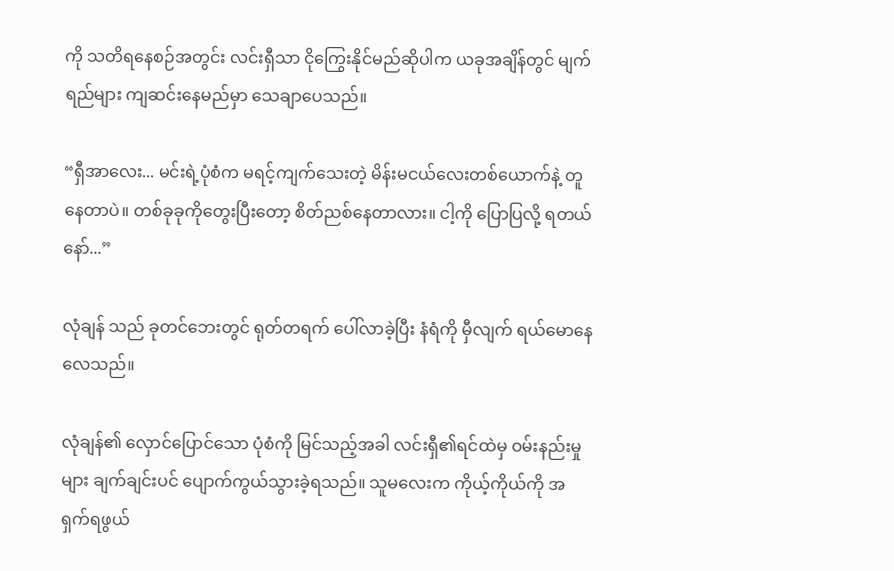ကို သတိရနေစဉ်အတွင်း လင်းရှီသာ ငိုကြွေးနိုင်မည်ဆိုပါက ယခုအချိန်တွင် မျက်ရည်များ ကျဆင်းနေမည်မှာ သေချာပေသည်။

“ရှီအာလေး... မင်းရဲ့ပုံစံက မရင့်ကျက်သေးတဲ့ မိန်းမငယ်လေးတစ်ယောက်နဲ့ တူနေတာပဲ။ တစ်ခုခုကိုတွေးပြီးတော့ စိတ်ညစ်နေတာလား။ ငါ့ကို ပြောပြလို့ ရတယ်နော်...”

လုံချန် သည် ခုတင်ဘေးတွင် ရုတ်တရက် ပေါ်လာခဲ့ပြီး နံရံကို မှီလျက် ရယ်မောနေလေသည်။

လုံချန်၏ လှောင်ပြောင်သော ပုံစံကို မြင်သည့်အခါ လင်းရှီ၏ရင်ထဲမှ ဝမ်းနည်းမှုများ ချက်ချင်းပင် ပျောက်ကွယ်သွားခဲ့ရသည်။ သူမလေးက ကိုယ့်ကိုယ်ကို အရှက်ရဖွယ်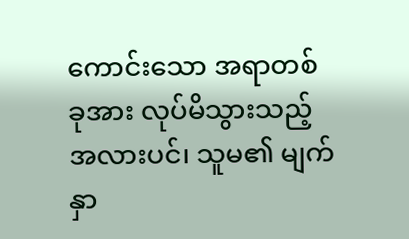ကောင်းသော အရာတစ်ခုအား လုပ်မိသွားသည့်အလားပင်၊ သူမ၏ မျက်နှာ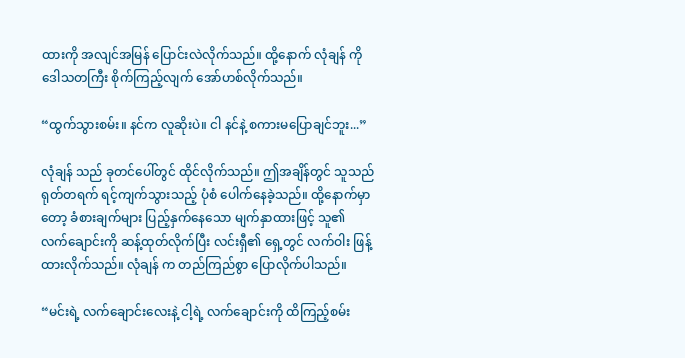ထားကို အလျင်အမြန် ပြောင်းလဲလိုက်သည်။ ထို့နောက် လုံချန် ကို ဒေါသတကြီး စိုက်ကြည့်လျက် အော်ဟစ်လိုက်သည်။

“ထွက်သွားစမ်း။ နင်က လူဆိုးပဲ။ ငါ နင်နဲ့ စကားမပြောချင်ဘူး...”

လုံချန် သည် ခုတင်ပေါ်တွင် ထိုင်လိုက်သည်။ ဤအချိန်တွင် သူသည် ရုတ်တရက် ရင့်ကျက်သွားသည့် ပုံစံ ပေါက်နေခဲ့သည်။ ထို့နောက်မှာတော့ ခံစားချက်များ ပြည့်နှက်နေသော မျက်နှာထားဖြင့် သူ၏ လက်ချောင်းကို ဆန့်ထုတ်လိုက်ပြီး လင်းရှီ၏ ရှေ့တွင် လက်ဝါး ဖြန့်ထားလိုက်သည်။ လုံချန် က တည်ကြည်စွာ ပြောလိုက်ပါသည်။

“မင်းရဲ့ လက်ချောင်းလေးနဲ့ ငါ့ရဲ့ လက်ချောင်းကို ထိကြည့်စမ်း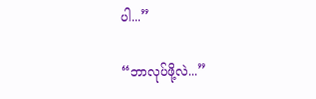ပါ...”

“ဘာလုပ်ဖို့လဲ...”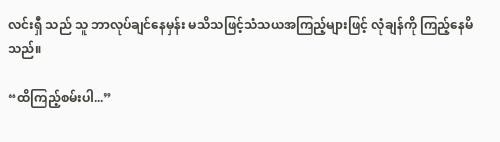လင်းရှီ သည် သူ ဘာလုပ်ချင်နေမှန်း မသိသဖြင့်သံသယအကြည့်များဖြင့် လုံချန်ကို ကြည့်နေမိသည်။

“ထိကြည့်စမ်းပါ...”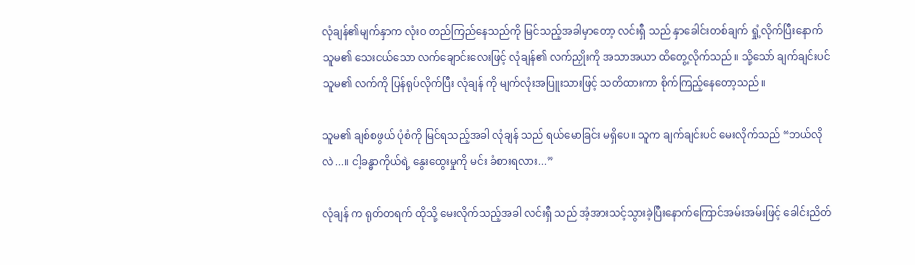လုံချန်၏မျက်နှာက လုံးဝ တည်ကြည်နေသည်ကို မြင်သည့်အခါမှာတော့ လင်းရှီ သည် နှာခေါင်းတစ်ချက် ရှုံ့လိုက်ပြီးနောက် သူမ၏ သေးငယ်သော လက်ချောင်းလေးဖြင့် လုံချန်၏ လက်ညှိုးကို အသာအယာ ထိတွေ့လိုက်သည်။ သို့သော် ချက်ချင်းပင် သူမ၏ လက်ကို ပြန်ရုပ်လိုက်ပြီး လုံချန် ကို မျက်လုံးအပြူးသားဖြင့် သတိထားကာ စိုက်ကြည့်နေတော့သည်။

သူမ၏ ချစ်စဖွယ် ပုံစံကို မြင်ရသည့်အခါ လုံချန် သည် ရယ်မောခြင်း မရှိပေ။ သူက ချက်ချင်းပင် မေးလိုက်သည် “ဘယ်လိုလဲ...။ ငါ့ခန္ဓာကိုယ်ရဲ့ နွေးထွေးမှုကို မင်း ခံစားရလား...”

လုံချန် က ရုတ်တရက် ထိုသို့ မေးလိုက်သည့်အခါ လင်းရှီ သည် အံ့အားသင့်သွားခဲ့ပြီးနောက်ကြောင်အမ်းအမ်းဖြင့် ခေါင်းညိတ်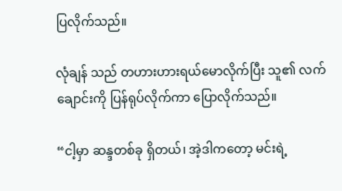ပြလိုက်သည်။

လုံချန် သည် တဟားဟားရယ်မောလိုက်ပြီး သူ၏ လက်ချောင်းကို ပြန်ရုပ်လိုက်ကာ ပြောလိုက်သည်။

“ငါ့မှာ ဆန္ဒတစ်ခု ရှိတယ်၊ အဲ့ဒါကတော့ မင်းရဲ့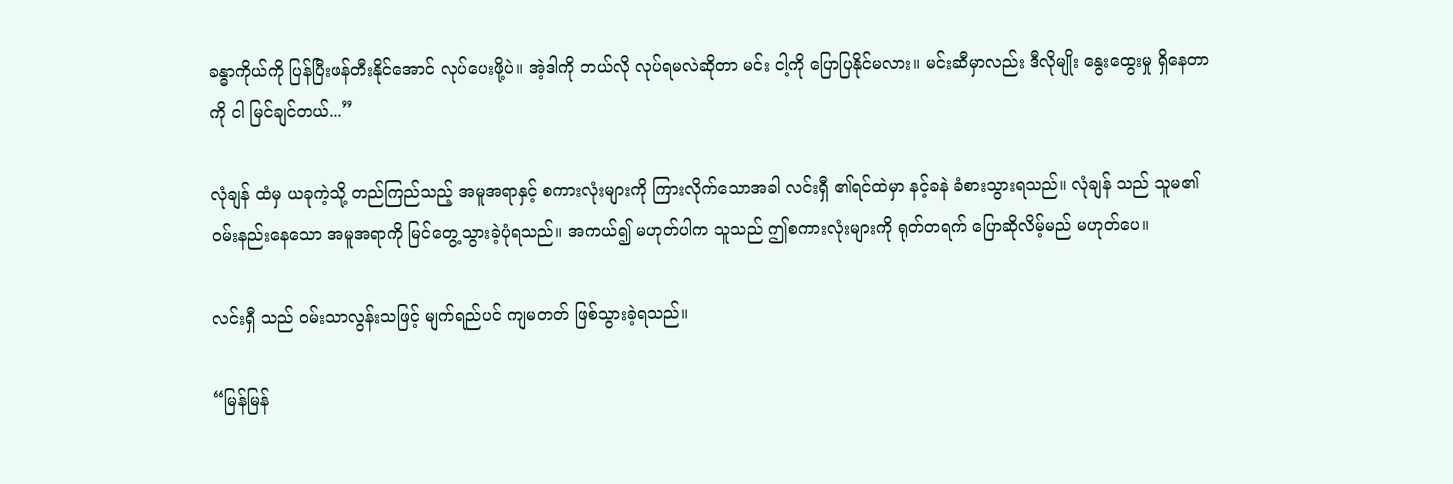ခန္ဓာကိုယ်ကို ပြန်ပြီးဖန်တီးနိုင်အောင် လုပ်ပေးဖို့ပဲ။ အဲ့ဒါကို ဘယ်လို လုပ်ရမလဲဆိုတာ မင်း ငါ့ကို ပြောပြနိုင်မလား။ မင်းဆီမှာလည်း ဒီလိုမျိုး နွေးထွေးမှု ရှိနေတာကို ငါ မြင်ချင်တယ်...”

လုံချန် ထံမှ ယခုကဲ့သို့ တည်ကြည်သည့် အမူအရာနှင့် စကားလုံးများကို ကြားလိုက်သောအခါ လင်းရှီ ၏ရင်ထဲမှာ နင့်ခနဲ ခံစားသွားရသည်။ လုံချန် သည် သူမ၏ ဝမ်းနည်းနေသော အမူအရာကို မြင်တွေ့သွားခဲ့ပုံရသည်။ အကယ်၍ မဟုတ်ပါက သူသည် ဤစကားလုံးများကို ရုတ်တရက် ပြောဆိုလိမ့်မည် မဟုတ်ပေ။

လင်းရှီ သည် ဝမ်းသာလွန်းသဖြင့် မျက်ရည်ပင် ကျမတတ် ဖြစ်သွားခဲ့ရသည်။

“မြန်မြန်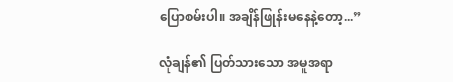ပြောစမ်းပါ။ အချိန်ဖြုန်းမနေနဲ့တော့...”

လုံချန်၏ ပြတ်သားသော အမူအရာ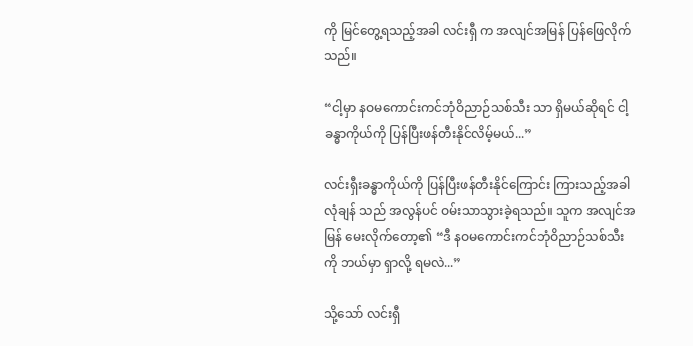ကို မြင်တွေ့ရသည့်အခါ လင်းရှီ က အလျင်အမြန် ပြန်ဖြေလိုက်သည်။

“ငါ့မှာ နဝမကောင်းကင်ဘုံဝိညာဉ်သစ်သီး သာ ရှိမယ်ဆိုရင် ငါ့ခန္ဓာကိုယ်ကို ပြန်ပြီးဖန်တီးနိုင်လိမ့်မယ်...”

လင်းရှီးခန္ဓာကိုယ်ကို ပြန်ပြီးဖန်တီးနိုင်ကြောင်း ကြားသည့်အခါ လုံချန် သည် အလွန်ပင် ဝမ်းသာသွားခဲ့ရသည်။ သူက အလျင်အမြန် မေးလိုက်တော့၏ “ဒီ နဝမကောင်းကင်ဘုံဝိညာဉ်သစ်သီး ကို ဘယ်မှာ ရှာလို့ ရမလဲ...”

သို့သော် လင်းရှီ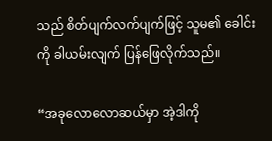သည် စိတ်ပျက်လက်ပျက်ဖြင့် သူမ၏ ခေါင်းကို ခါယမ်းလျက် ပြန်ဖြေလိုက်သည်။

“အခုလောလောဆယ်မှာ အဲ့ဒါကို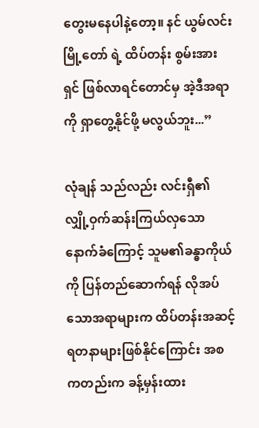တွေးမနေပါနဲ့တော့။ နင် ယွမ်လင်းမြို့တော် ရဲ့ ထိပ်တန်း စွမ်းအားရှင် ဖြစ်လာရင်တောင်မှ အဲ့ဒီအရာကို ရှာတွေ့နိုင်ဖို့ မလွယ်ဘူး...”

လုံချန် သည်လည်း လင်းရှီ၏ လျှို့ဝှက်ဆန်းကြယ်လှသော နောက်ခံကြောင့် သူမ၏ခန္ဓာကိုယ်ကို ပြန်တည်ဆောက်ရန် လိုအပ်သောအရာများက ထိပ်တန်းအဆင့်ရတနာများဖြစ်နိုင်ကြောင်း အစကတည်းက ခန့်မှန်းထား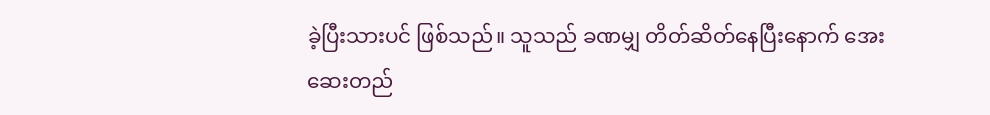ခဲ့ပြီးသားပင် ဖြစ်သည်။ သူသည် ခဏမျှ တိတ်ဆိတ်နေပြီးနောက် အေးဆေးတည်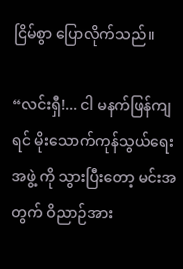ငြိမ်စွာ ပြောလိုက်သည်။

“လင်းရှီ!... ငါ မနက်ဖြန်ကျရင် မိုးသောက်ကုန်သွယ်ရေးအဖွဲ့ ကို သွားပြီးတော့ မင်းအတွက် ဝိညာဉ်အား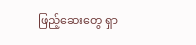ဖြည့်ဆေးတွေ ရှာ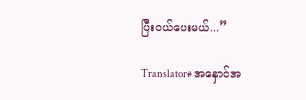ပြီးဝယ်ပေးမယ်...”

Translator# အနှောင်အ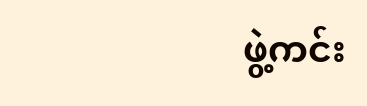ဖွဲ့ကင်း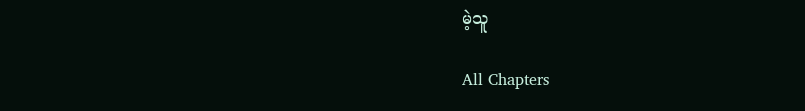မဲ့သူ

All Chapters